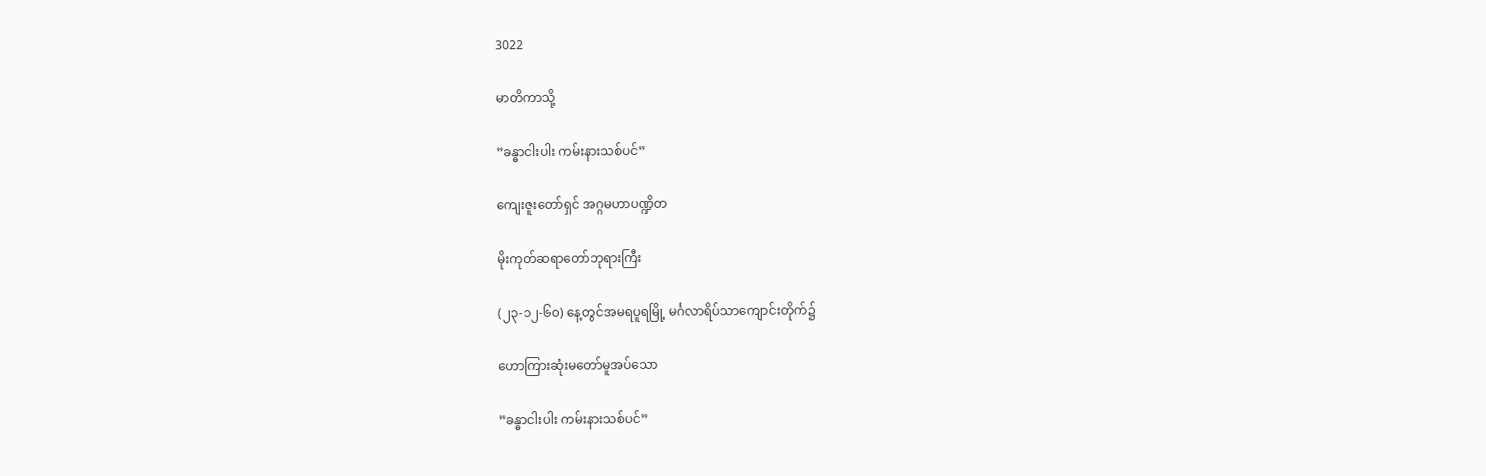3022

မာတိကာသို့

”ခန္ဓာငါးပါး ကမ်းနားသစ်ပင်”

ကျေးဇူးတော်ရှင် အဂ္ဂမဟာပဏ္ဍိတ

မိုးကုတ်ဆရာတော်ဘုရားကြီး

(၂၃-၁၂-၆၀) နေ့တွင်အမရပူရမြို့ မင်္ဂလာရိပ်သာကျောင်းတိုက်၌

ဟောကြားဆုံးမတော်မူအပ်သော

”ခန္ဓာငါးပါး ကမ်းနားသစ်ပင်”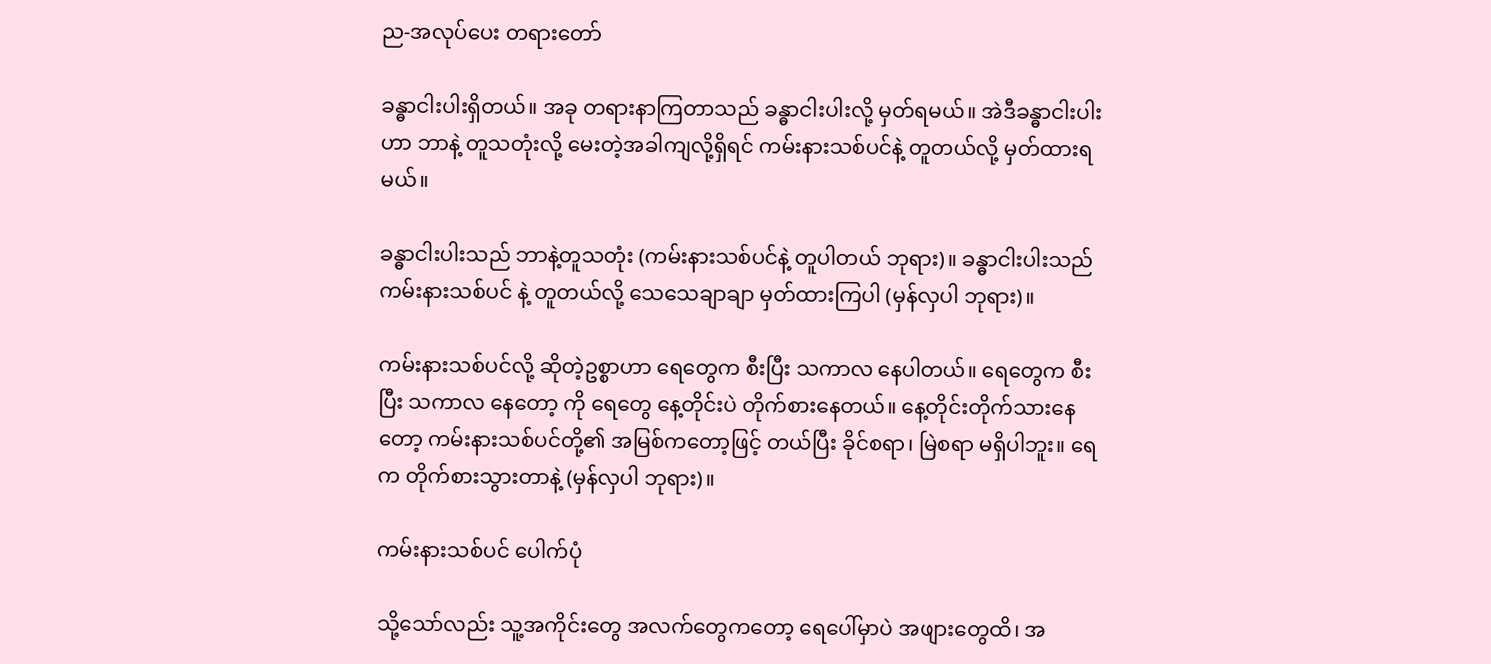ည-အလုပ်ပေး တရားတော်

ခန္ဓာငါးပါးရှိတယ်။ အခု တရားနာကြတာသည် ခန္ဓာငါးပါးလို့ မှတ်ရမယ်။ အဲဒီခန္ဓာငါးပါးဟာ ဘာနဲ့ တူသတုံးလို့ မေးတဲ့အခါကျလို့ရှိရင် ကမ်းနားသစ်ပင်နဲ့ တူတယ်လို့ မှတ်ထားရမယ်။

ခန္ဓာငါးပါးသည် ဘာနဲ့တူသတုံး (ကမ်းနားသစ်ပင်နဲ့ တူပါတယ် ဘုရား)။ ခန္ဓာငါးပါးသည် ကမ်းနားသစ်ပင် နဲ့ တူတယ်လို့ သေသေချာချာ မှတ်ထားကြပါ (မှန်လှပါ ဘုရား)။

ကမ်းနားသစ်ပင်လို့ ဆိုတဲ့ဥစ္စာဟာ ရေတွေက စီးပြီး သကာလ နေပါတယ်။ ရေတွေက စီးပြီး သကာလ နေတော့ ကို ရေတွေ နေ့တိုင်းပဲ တိုက်စားနေတယ်။ နေ့တိုင်းတိုက်သားနေတော့ ကမ်းနားသစ်ပင်တို့၏ အမြစ်ကတော့ဖြင့် တယ်ပြီး ခိုင်စရာ၊ မြဲစရာ မရှိပါဘူး။ ရေက တိုက်စားသွားတာနဲ့ (မှန်လှပါ ဘုရား)။

ကမ်းနားသစ်ပင် ပေါက်ပုံ

သို့သော်လည်း သူ့အကိုင်းတွေ အလက်တွေကတော့ ရေပေါ်မှာပဲ အဖျားတွေထိ၊ အ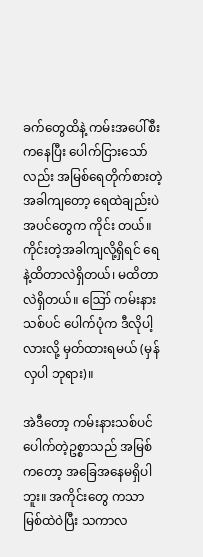ခက်တွေထိနဲ့ ကမ်းအပေါ်စီးကနေပြီး ပေါက်ငြားသော်လည်း အမြစ်ရေတိုက်စားတဲ့အခါကျတော့ ရေထဲချည်းပဲ အပင်တွေက ကိုင်း တယ်။ ကိုင်းတဲ့အခါကျလို့ရှိရင် ရေနဲ့ထိတာလဲရှိတယ်၊ မထိတာလဲရှိတယ်။ ဪ ကမ်းနားသစ်ပင် ပေါက်ပုံက ဒီလိုပါ့လားလို့ မှတ်ထားရမယ် (မှန်လှပါ ဘုရား)။

အဲဒီတော့ ကမ်းနားသစ်ပင်ပေါက်တဲ့ဥစ္စာသည် အမြစ်ကတော့ အခြေအနေမရှိပါဘူး။ အကိုင်းတွေ ကသာ မြစ်ထဲဝဲပြီး သကာလ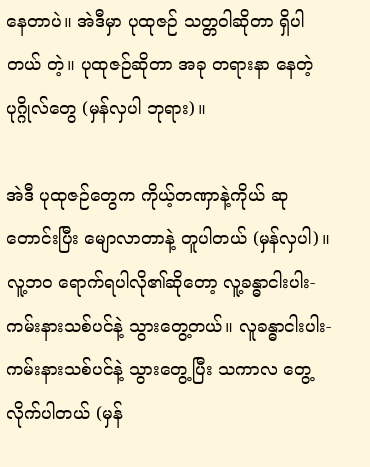နေတာပဲ။ အဲဒီမှာ ပုထုဇဉ် သတ္တဝါဆိုတာ ရှိပါတယ် တဲ့။ ပုထုဇဉ်ဆိုတာ အခု တရားနာ နေတဲ့ ပုဂ္ဂိုလ်တွေ (မှန်လှပါ ဘုရား)။

အဲဒီ ပုထုဇဉ်တွေက ကိုယ့်တဏှာနဲ့ကိုယ် ဆုတောင်းပြီး မျောလာတာနဲ့ တူပါတယ် (မှန်လှပါ)။ လူ့ဘဝ ရောက်ရပါလို၏ဆိုတော့ လူ့ခန္ဓာငါးပါး- ကမ်းနားသစ်ပင်နဲ့ သွားတွေ့တယ်။ လူခန္ဓာငါးပါး- ကမ်းနားသစ်ပင်နဲ့ သွားတွေ့ပြီး သကာလ တွေ့လိုက်ပါတယ် (မှန်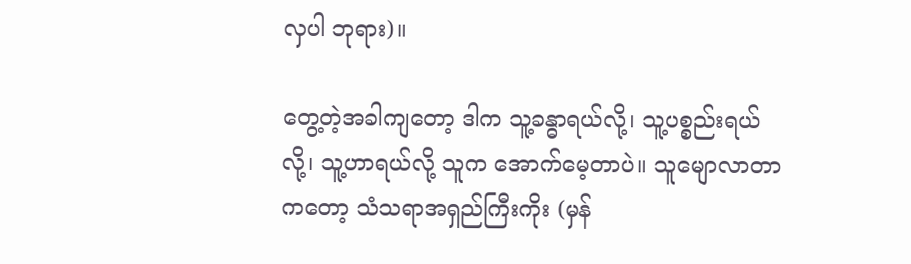လှပါ ဘုရား)။

တွေ့တဲ့အခါကျတော့ ဒါက သူ့ခန္ဓာရယ်လို့၊ သူ့ပစ္စည်းရယ်လို့၊ သူ့ဟာရယ်လို့ သူက အောက်မေ့တာပဲ။ သူမျောလာတာကတော့ သံသရာအရှည်ကြီးကိုး (မှန်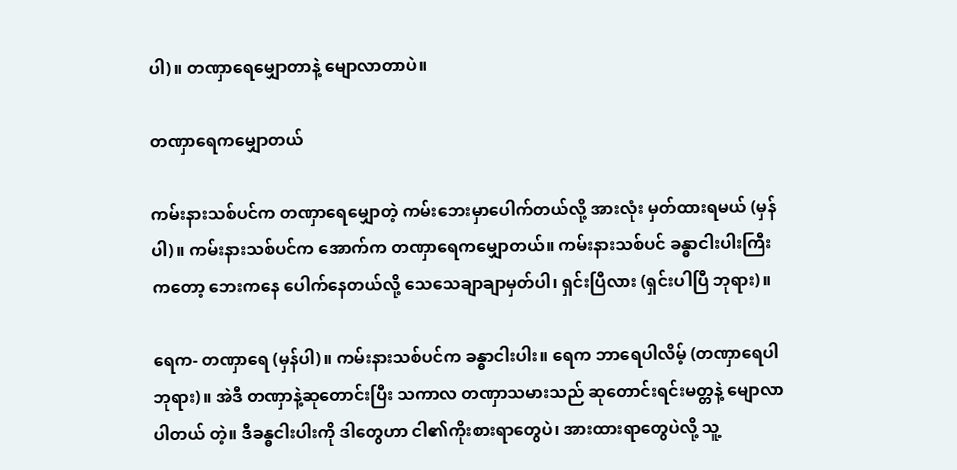ပါ)။ တဏှာရေမျှောတာနဲ့ မျောလာတာပဲ။

တဏှာရေကမျှောတယ်

ကမ်းနားသစ်ပင်က တဏှာရေမျှောတဲ့ ကမ်းဘေးမှာပေါက်တယ်လို့ အားလုံး မှတ်ထားရမယ် (မှန်ပါ)။ ကမ်းနားသစ်ပင်က အောက်က တဏှာရေကမျှောတယ်။ ကမ်းနားသစ်ပင် ခန္ဓာငါးပါးကြီးကတော့ ဘေးကနေ ပေါက်နေတယ်လို့ သေသေချာချာမှတ်ပါ၊ ရှင်းပြီလား (ရှင်းပါပြီ ဘုရား)။

ရေက- တဏှာရေ (မှန်ပါ)။ ကမ်းနားသစ်ပင်က ခန္ဓာငါးပါး။ ရေက ဘာရေပါလိမ့် (တဏှာရေပါ ဘုရား)။ အဲဒီ တဏှာနဲ့ဆုတောင်းပြီး သကာလ တဏှာသမားသည် ဆုတောင်းရင်းမတ္တနဲ့ မျောလာပါတယ် တဲ့။ ဒီခန္ဓငါးပါးကို ဒါတွေဟာ ငါ၏ကိုးစားရာတွေပဲ၊ အားထားရာတွေပဲလို့ သူ့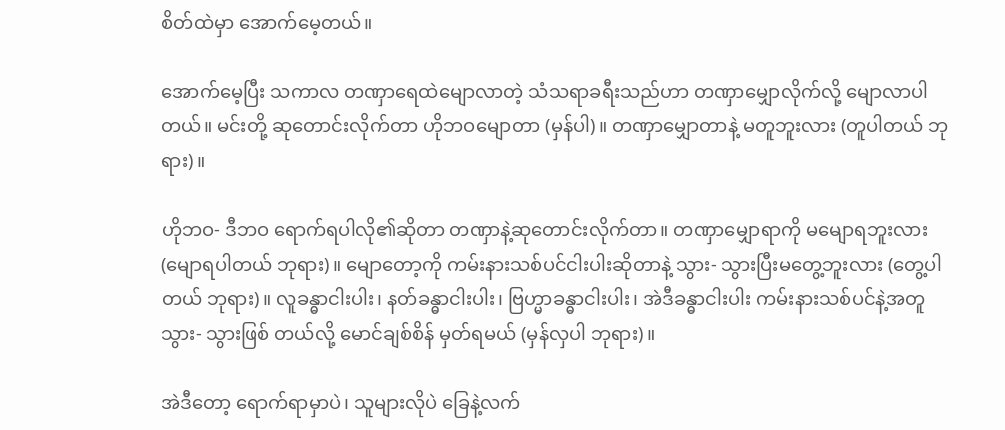စိတ်ထဲမှာ အောက်မေ့တယ်။

အောက်မေ့ပြီး သကာလ တဏှာရေထဲမျောလာတဲ့ သံသရာခရီးသည်ဟာ တဏှာမျှောလိုက်လို့ မျောလာပါ တယ်။ မင်းတို့ ဆုတောင်းလိုက်တာ ဟိုဘဝမျောတာ (မှန်ပါ)။ တဏှာမျှောတာနဲ့ မတူဘူးလား (တူပါတယ် ဘုရား)။

ဟိုဘဝ- ဒီဘဝ ရောက်ရပါလို၏ဆိုတာ တဏှာနဲ့ဆုတောင်းလိုက်တာ။ တဏှာမျှောရာကို မမျောရဘူးလား (မျောရပါတယ် ဘုရား)။ မျောတော့ကို ကမ်းနားသစ်ပင်ငါးပါးဆိုတာနဲ့ သွား- သွားပြီးမတွေ့ဘူးလား (တွေ့ပါတယ် ဘုရား)။ လူခန္ဓာငါးပါး၊ နတ်ခန္ဓာငါးပါး၊ ဗြဟ္မာခန္ဓာငါးပါး၊ အဲဒီခန္ဓာငါးပါး ကမ်းနားသစ်ပင်နဲ့အတူ သွား- သွားဖြစ် တယ်လို့ မောင်ချစ်စိန် မှတ်ရမယ် (မှန်လှပါ ဘုရား)။

အဲဒီတော့ ရောက်ရာမှာပဲ၊ သူများလိုပဲ ခြေနဲ့လက်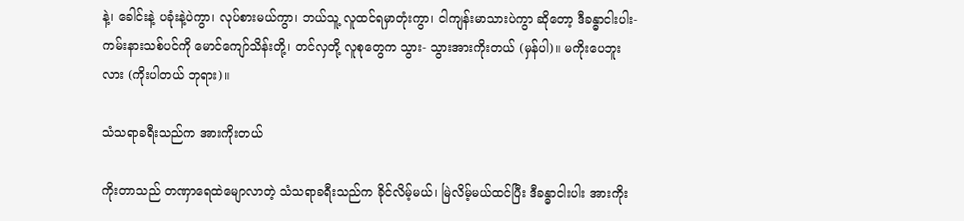နဲ့၊ ခေါင်းနဲ့ ပခုံးနဲ့ပဲကွာ၊ လုပ်စားမယ်ကွာ၊ ဘယ်သူ့ လူထင်ရမှာတုံးကွာ၊ ငါကျန်းမာသားပဲကွာ ဆိုတော့ ဒီခန္ဓာငါးပါး- ကမ်းနားသစ်ပင်ကို မောင်ကျော်သိန်းတို့၊ တင်လှတို့ လူစုတွေက သွား- သွားအားကိုးတယ် (မှန်ပါ)။ မကိုးပေဘူးလား (ကိုးပါတယ် ဘုရား)။

သံသရာခရီးသည်က အားကိုးတယ်

ကိုးတာသည် တဏှာရေထဲမျောလာတဲ့ သံသရာခရီးသည်က ခိုင်လိမ့်မယ်၊ မြဲလိမ့်မယ်ထင်ပြီး ဒီခန္ဓာငါးပါး အားကိုး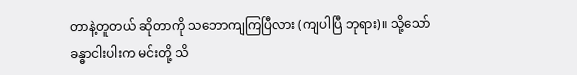တာနဲ့တူတယ် ဆိုတာကို သဘောကျကြပြီလား (ကျပါပြီ ဘုရား)။ သို့သော် ခန္ဓာငါးပါးက မင်းတို့ သိ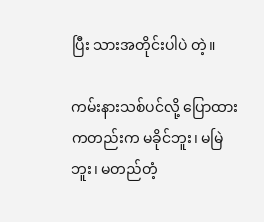ပြီး သားအတိုင်းပါပဲ တဲ့။

ကမ်းနားသစ်ပင်လို့ ပြောထားကတည်းက မခိုင်ဘူး၊ မမြဲဘူး၊ မတည်တံ့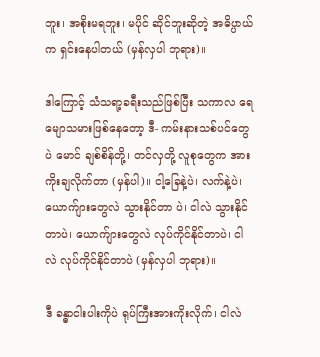ဘူး၊ အစိုးမရဘူး၊ မပိုင် ဆိုင်ဘူးဆိုတဲ့ အဓိပ္ပာယ်က ရှင်းနေပါတယ် (မှန်လှပါ ဘုရား)။

ဒါကြောင့် သံသရာ့ခရီးသည်ဖြစ်ပြီး သကာလ ရေမျောသမားဖြစ်နေတော့ ဒီ- ကမ်းနားသစ်ပင်တွေပဲ မောင် ချစ်စိန်တို့၊ တင်လှတို့ လူစုတွေက အားကိုးချလိုက်တာ (မှန်ပါ)။ ငါ့ခြေနဲ့ပဲ၊ လက်နဲ့ပဲ၊ ယောက်ျားတွေလဲ သွားနိုင်တာ ပဲ၊ ငါလဲ သွားနိုင်တာပဲ၊ ယောက်ျားတွေလဲ လုပ်ကိုင်နိုင်တာပဲ၊ ငါလဲ လုပ်ကိုင်နိုင်တာပဲ (မှန်လှပါ ဘုရား)။

ဒီ ခန္ဓာငါးပါးကိုပဲ ရုပ်ကြီးအားကိုးလိုက်၊ ငါလဲ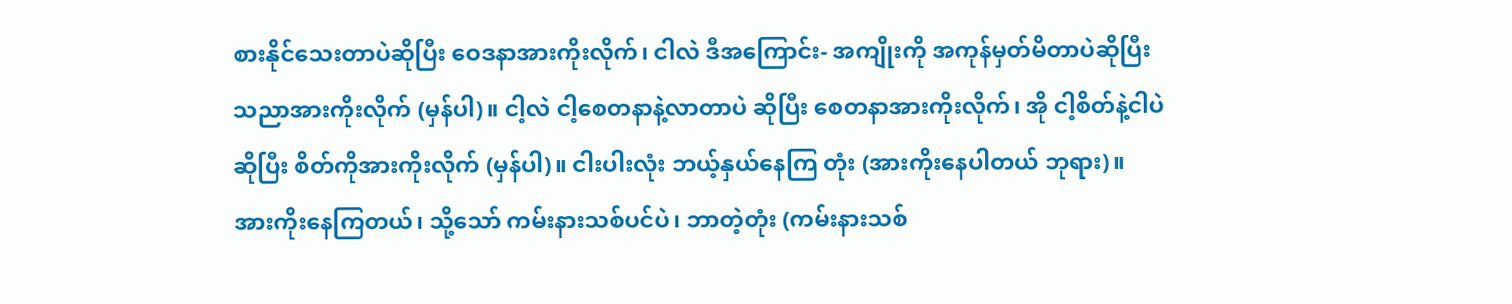စားနိုင်သေးတာပဲဆိုပြီး ဝေဒနာအားကိုးလိုက်၊ ငါလဲ ဒီအကြောင်း- အကျိုးကို အကုန်မှတ်မိတာပဲဆိုပြီး သညာအားကိုးလိုက် (မှန်ပါ)။ ငါ့လဲ ငါ့စေတနာနဲ့လာတာပဲ ဆိုပြီး စေတနာအားကိုးလိုက်၊ အို ငါ့စိတ်နဲ့ငါပဲဆိုပြီး စိတ်ကိုအားကိုးလိုက် (မှန်ပါ)။ ငါးပါးလုံး ဘယ့်နှယ်နေကြ တုံး (အားကိုးနေပါတယ် ဘုရား)။ အားကိုးနေကြတယ်၊ သို့သော် ကမ်းနားသစ်ပင်ပဲ၊ ဘာတဲ့တုံး (ကမ်းနားသစ်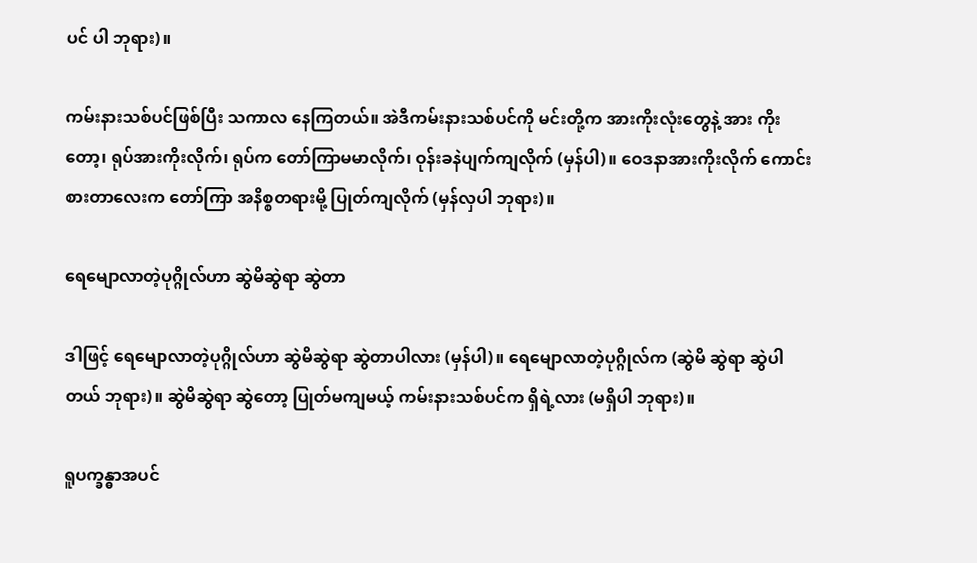ပင် ပါ ဘုရား)။

ကမ်းနားသစ်ပင်ဖြစ်ပြီး သကာလ နေကြတယ်။ အဲဒီကမ်းနားသစ်ပင်ကို မင်းတို့က အားကိုးလုံးတွေနဲ့ အား ကိုးတော့၊ ရုပ်အားကိုးလိုက်၊ ရုပ်က တော်ကြာမမာလိုက်၊ ဝုန်းခနဲပျက်ကျလိုက် (မှန်ပါ)။ ဝေဒနာအားကိုးလိုက် ကောင်းစားတာလေးက တော်ကြာ အနိစ္စတရားမို့ ပြုတ်ကျလိုက် (မှန်လှပါ ဘုရား)။

ရေမျောလာတဲ့ပုဂ္ဂိုလ်ဟာ ဆွဲမိဆွဲရာ ဆွဲတာ

ဒါဖြင့် ရေမျောလာတဲ့ပုဂ္ဂိုလ်ဟာ ဆွဲမိဆွဲရာ ဆွဲတာပါလား (မှန်ပါ)။ ရေမျောလာတဲ့ပုဂ္ဂိုလ်က (ဆွဲမိ ဆွဲရာ ဆွဲပါတယ် ဘုရား)။ ဆွဲမိဆွဲရာ ဆွဲတော့ ပြုတ်မကျမယ့် ကမ်းနားသစ်ပင်က ရှိရဲ့လား (မရှိပါ ဘုရား)။

ရူပက္ခန္ဓာအပင်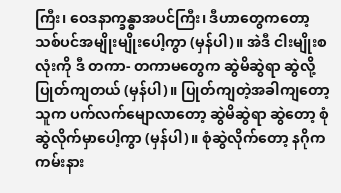ကြီး၊ ဝေဒနာက္ခန္ဓာအပင်ကြီး၊ ဒီဟာတွေကတော့ သစ်ပင်အမျိုးမျိုးပေါ့ကွာ (မှန်ပါ)။ အဲဒီ ငါးမျိုးစလုံးကို ဒီ တကာ- တကာမတွေက ဆွဲမိဆွဲရာ ဆွဲလို့ ပြုတ်ကျတယ် (မှန်ပါ)။ ပြုတ်ကျတဲ့အခါကျတော့ သူက ပက်လက်မျောလာတော့ ဆွဲမိဆွဲရာ ဆွဲတော့ စုံဆွဲလိုက်မှာပေါ့ကွာ (မှန်ပါ)။ စုံဆွဲလိုက်တော့ နဂိုက ကမ်းနား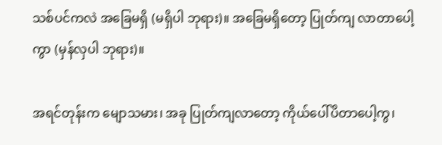သစ်ပင်ကလဲ အခြေမရှိ (မရှိပါ ဘုရား)။ အခြေမရှိတော့ ပြုတ်ကျ လာတာပေါ့ကွာ (မှန်လှပါ ဘုရား)။

အရင်တုန်းက မျောသမား၊ အခု ပြုတ်ကျလာတော့ ကိုယ်ပေါ်ပိတာပေါ့ကွ၊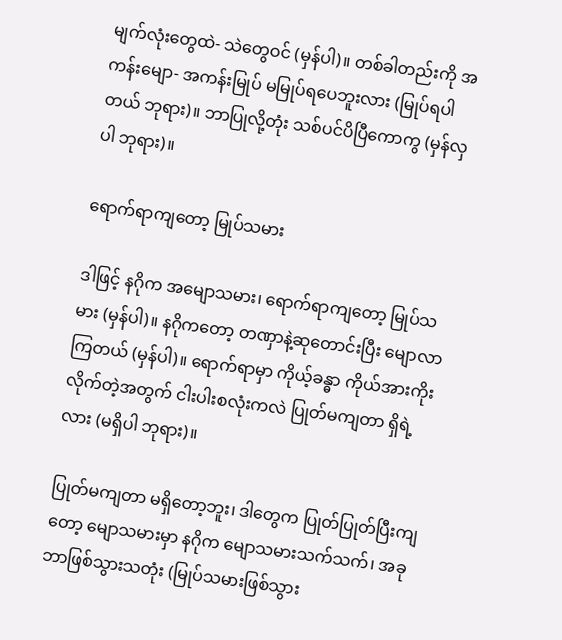မျက်လုံးတွေထဲ- သဲတွေဝင် (မှန်ပါ)။ တစ်ခါတည်းကို အကန်းမျော- အကန်းမြုပ် မမြုပ်ရပေဘူးလား (မြုပ်ရပါတယ် ဘုရား)။ ဘာပြုလို့တုံး သစ်ပင်ပိပြီကောကွ (မှန်လှပါ ဘုရား)။

ရောက်ရာကျတော့ မြုပ်သမား

ဒါဖြင့် နဂိုက အမျောသမား၊ ရောက်ရာကျတော့ မြုပ်သမား (မှန်ပါ)။ နဂိုကတော့ တဏှာနဲ့ဆုတောင်းပြီး မျောလာကြတယ် (မှန်ပါ)။ ရောက်ရာမှာ ကိုယ့်ခန္ဓာ ကိုယ်အားကိုးလိုက်တဲ့အတွက် ငါးပါးစလုံးကလဲ ပြုတ်မကျတာ ရှိရဲ့လား (မရှိပါ ဘုရား)။

ပြုတ်မကျတာ မရှိတော့ဘူး၊ ဒါတွေက ပြုတ်ပြုတ်ပြီးကျတော့ မျောသမားမှာ နဂိုက မျောသမားသက်သက်၊ အခု ဘာဖြစ်သွားသတုံး (မြုပ်သမားဖြစ်သွား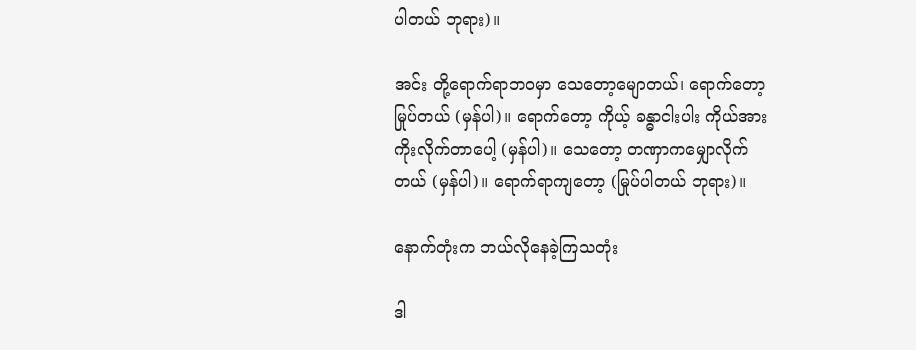ပါတယ် ဘုရား)။

အင်း တို့ရောက်ရာဘဝမှာ သေတော့မျောတယ်၊ ရောက်တော့မြုပ်တယ် (မှန်ပါ)။ ရောက်တော့ ကိုယ့် ခန္ဓာငါးပါး ကိုယ်အားကိုးလိုက်တာပေါ့ (မှန်ပါ)။ သေတော့ တဏှာကမျှောလိုက်တယ် (မှန်ပါ)။ ရောက်ရာကျတော့ (မြုပ်ပါတယ် ဘုရား)။

နောက်တုံးက ဘယ်လိုနေခဲ့ကြသတုံး

ဒါ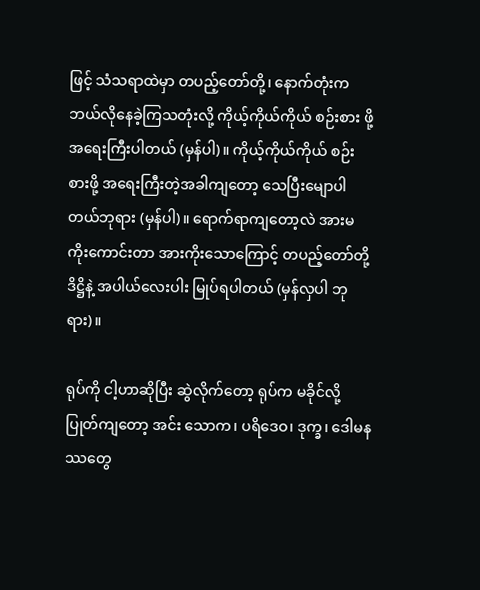ဖြင့် သံသရာထဲမှာ တပည့်တော်တို့၊ နောက်တုံးက ဘယ်လိုနေခဲ့ကြသတုံးလို့ ကိုယ့်ကိုယ်ကိုယ် စဉ်းစား ဖို့ အရေးကြီးပါတယ် (မှန်ပါ)။ ကိုယ့်ကိုယ်ကိုယ် စဉ်းစားဖို့ အရေးကြီးတဲ့အခါကျတော့ သေပြီးမျောပါတယ်ဘုရား (မှန်ပါ)။ ရောက်ရာကျတော့လဲ အားမကိုးကောင်းတာ အားကိုးသောကြောင့် တပည့်တော်တို့ ဒိဋ္ဌိနဲ့ အပါယ်လေးပါး မြုပ်ရပါတယ် (မှန်လှပါ ဘုရား)။

ရုပ်ကို ငါ့ဟာဆိုပြီး ဆွဲလိုက်တော့ ရုပ်က မခိုင်လို့ ပြုတ်ကျတော့ အင်း သောက၊ ပရိဒေဝ၊ ဒုက္ခ၊ ဒေါမနဿတွေ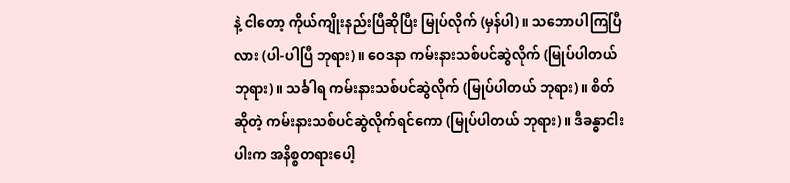နဲ့ ငါတော့ ကိုယ်ကျိုးနည်းပြီဆိုပြီး မြုပ်လိုက် (မှန်ပါ)။ သဘောပါကြပြီလား (ပါ-ပါပြီ ဘုရား)။ ဝေဒနာ ကမ်းနားသစ်ပင်ဆွဲလိုက် (မြုပ်ပါတယ် ဘုရား)။ သင်္ခါရ ကမ်းနားသစ်ပင်ဆွဲလိုက် (မြုပ်ပါတယ် ဘုရား)။ စိတ်ဆိုတဲ့ ကမ်းနားသစ်ပင်ဆွဲလိုက်ရင်ကော (မြုပ်ပါတယ် ဘုရား)။ ဒီခန္ဓာငါးပါးက အနိစ္စတရားပေါ့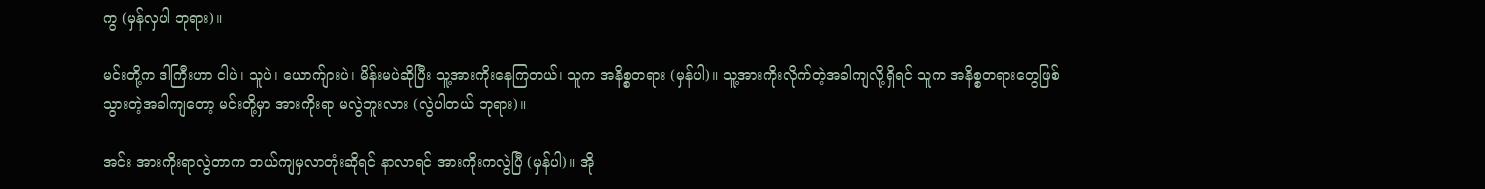ကွ (မှန်လှပါ ဘုရား)။

မင်းတို့က ဒါကြီးဟာ ငါပဲ၊ သူပဲ၊ ယောက်ျားပဲ၊ မိန်းမပဲဆိုပြီး သူ့အားကိုးနေကြတယ်၊ သူက အနိစ္စတရား (မှန်ပါ)။ သူ့အားကိုးလိုက်တဲ့အခါကျလို့ရှိရင် သူက အနိစ္စတရားတွေဖြစ်သွားတဲ့အခါကျတော့ မင်းတို့မှာ အားကိုးရာ မလွဲဘူးလား (လွဲပါတယ် ဘုရား)။

အင်း အားကိုးရာလွဲတာက ဘယ်ကျမှလာတုံးဆိုရင် နာလာရင် အားကိုးကလွဲပြီ (မှန်ပါ)။ အို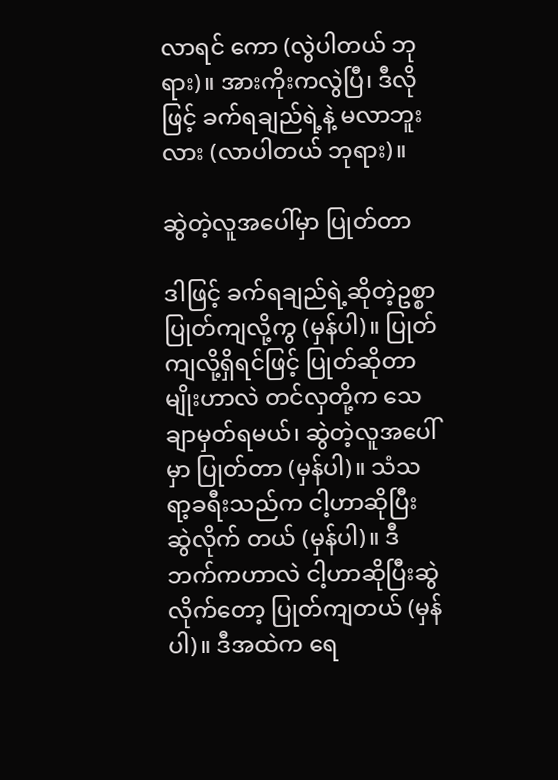လာရင် ကော (လွဲပါတယ် ဘုရား)။ အားကိုးကလွဲပြီ၊ ဒီလိုဖြင့် ခက်ရချည်ရဲ့နဲ့ မလာဘူးလား (လာပါတယ် ဘုရား)။

ဆွဲတဲ့လူအပေါ်မှာ ပြုတ်တာ

ဒါဖြင့် ခက်ရချည်ရဲ့ဆိုတဲ့ဥစ္စာ ပြုတ်ကျလို့ကွ (မှန်ပါ)။ ပြုတ်ကျလို့ရှိရင်ဖြင့် ပြုတ်ဆိုတာမျိုးဟာလဲ တင်လှတို့က သေချာမှတ်ရမယ်၊ ဆွဲတဲ့လူအပေါ်မှာ ပြုတ်တာ (မှန်ပါ)။ သံသရာ့ခရီးသည်က ငါ့ဟာဆိုပြီး ဆွဲလိုက် တယ် (မှန်ပါ)။ ဒီဘက်ကဟာလဲ ငါ့ဟာဆိုပြီးဆွဲလိုက်တော့ ပြုတ်ကျတယ် (မှန်ပါ)။ ဒီအထဲက ရေ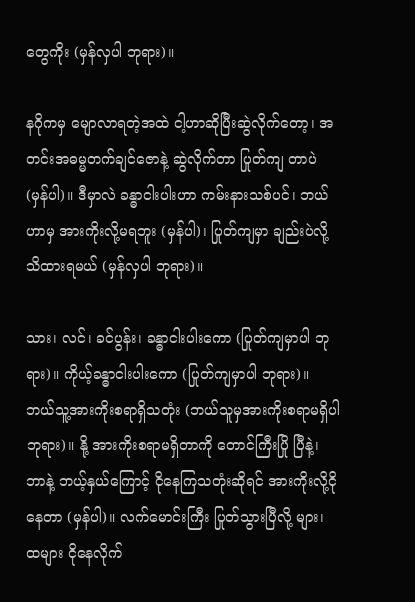တွေကိုး (မှန်လှပါ ဘုရား)။

နဂိုကမှ မျောလာရတဲ့အထဲ ငါ့ဟာဆိုပြီးဆွဲလိုက်တော့၊ အတင်းအဓမ္မတက်ချင်ဇောနဲ့ ဆွဲလိုက်တာ ပြုတ်ကျ တာပဲ (မှန်ပါ)။ ဒီမှာလဲ ခန္ဓာငါးပါးဟာ ကမ်းနားသစ်ပင်၊ ဘယ်ဟာမှ အားကိုးလို့မရဘူး (မှန်ပါ)၊ ပြုတ်ကျမှာ ချည်းပဲလို့ သိထားရမယ် (မှန်လှပါ ဘုရား)။

သား၊ လင်၊ ခင်ပွန်း၊ ခန္ဓာငါးပါးကော (ပြုတ်ကျမှာပါ ဘုရား)။ ကိုယ့်ခန္ဓာငါးပါးကော (ပြုတ်ကျမှာပါ ဘုရား)။ ဘယ်သူ့အားကိုးစရာရှိသတုံး (ဘယ်သူမှအားကိုးစရာမရှိပါ ဘုရား)။ နို့ အားကိုးစရာမရှိတာကို တောင်ကြီးပြို ပြီနဲ့၊ ဘာနဲ့ ဘယ့်နှယ်ကြောင့် ငိုနေကြသတုံးဆိုရင် အားကိုးလို့ငိုနေတာ (မှန်ပါ)။ လက်မောင်းကြီး ပြုတ်သွားပြီလို့ များ၊ ထများ ငိုနေလိုက်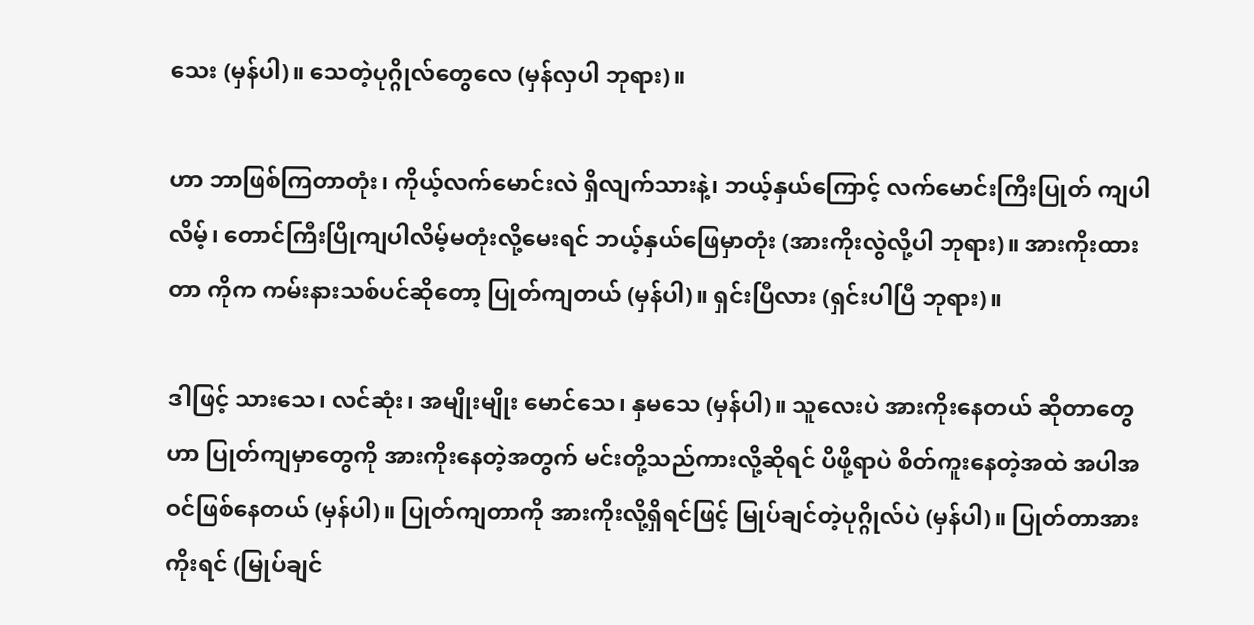သေး (မှန်ပါ)။ သေတဲ့ပုဂ္ဂိုလ်တွေလေ (မှန်လှပါ ဘုရား)။

ဟာ ဘာဖြစ်ကြတာတုံး၊ ကိုယ့်လက်မောင်းလဲ ရှိလျက်သားနဲ့၊ ဘယ့်နှယ်ကြောင့် လက်မောင်းကြီးပြုတ် ကျပါလိမ့်၊ တောင်ကြီးပြိုကျပါလိမ့်မတုံးလို့မေးရင် ဘယ့်နှယ်ဖြေမှာတုံး (အားကိုးလွဲလို့ပါ ဘုရား)။ အားကိုးထားတာ ကိုက ကမ်းနားသစ်ပင်ဆိုတော့ ပြုတ်ကျတယ် (မှန်ပါ)။ ရှင်းပြီလား (ရှင်းပါပြီ ဘုရား)။

ဒါဖြင့် သားသေ၊ လင်ဆုံး၊ အမျိုးမျိုး မောင်သေ၊ နှမသေ (မှန်ပါ)။ သူလေးပဲ အားကိုးနေတယ် ဆိုတာတွေဟာ ပြုတ်ကျမှာတွေကို အားကိုးနေတဲ့အတွက် မင်းတို့သည်ကားလို့ဆိုရင် ပိဖို့ရာပဲ စိတ်ကူးနေတဲ့အထဲ အပါအဝင်ဖြစ်နေတယ် (မှန်ပါ)။ ပြုတ်ကျတာကို အားကိုးလို့ရှိရင်ဖြင့် မြုပ်ချင်တဲ့ပုဂ္ဂိုလ်ပဲ (မှန်ပါ)။ ပြုတ်တာအား ကိုးရင် (မြုပ်ချင်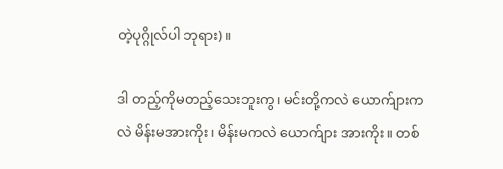တဲ့ပုဂ္ဂိုလ်ပါ ဘုရား)။

ဒါ တည့်ကိုမတည့်သေးဘူးကွ၊ မင်းတို့ကလဲ ယောက်ျားကလဲ မိန်းမအားကိုး၊ မိန်းမကလဲ ယောက်ျား အားကိုး။ တစ်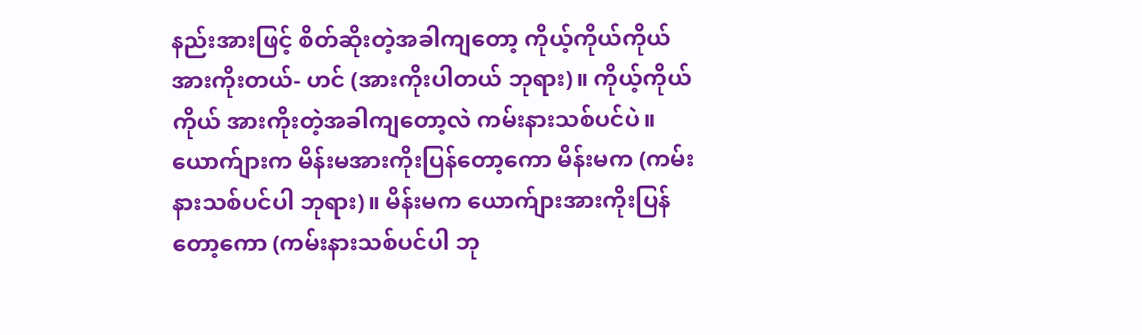နည်းအားဖြင့် စိတ်ဆိုးတဲ့အခါကျတော့ ကိုယ့်ကိုယ်ကိုယ်အားကိုးတယ်- ဟင် (အားကိုးပါတယ် ဘုရား)။ ကိုယ့်ကိုယ်ကိုယ် အားကိုးတဲ့အခါကျတော့လဲ ကမ်းနားသစ်ပင်ပဲ။ ယောက်ျားက မိန်းမအားကိုးပြန်တော့ကော မိန်းမက (ကမ်းနားသစ်ပင်ပါ ဘုရား)။ မိန်းမက ယောက်ျားအားကိုးပြန်တော့ကော (ကမ်းနားသစ်ပင်ပါ ဘု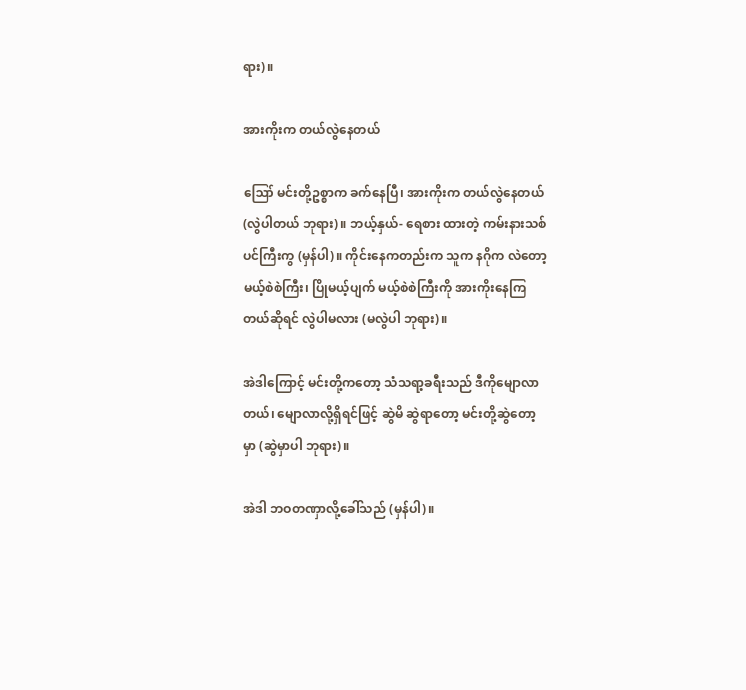ရား)။

အားကိုးက တယ်လွဲနေတယ်

ဪ မင်းတို့ဥစ္စာက ခက်နေပြီ၊ အားကိုးက တယ်လွဲနေတယ် (လွဲပါတယ် ဘုရား)။ ဘယ့်နှယ်- ရေစား ထားတဲ့ ကမ်းနားသစ်ပင်ကြီးကွ (မှန်ပါ)။ ကိုင်းနေကတည်းက သူက နဂိုက လဲတော့မယ့်စဲစဲကြီး၊ ပြိုမယ့်ပျက် မယ့်စဲစဲကြီးကို အားကိုးနေကြတယ်ဆိုရင် လွဲပါမလား (မလွဲပါ ဘုရား)။

အဲဒါကြောင့် မင်းတို့ကတော့ သံသရာ့ခရီးသည် ဒီကိုမျောလာတယ်၊ မျောလာလို့ရှိရင်ဖြင့် ဆွဲမိ ဆွဲရာတော့ မင်းတို့ဆွဲတော့မှာ (ဆွဲမှာပါ ဘုရား)။

အဲဒါ ဘဝတဏှာလို့ခေါ်သည် (မှန်ပါ)။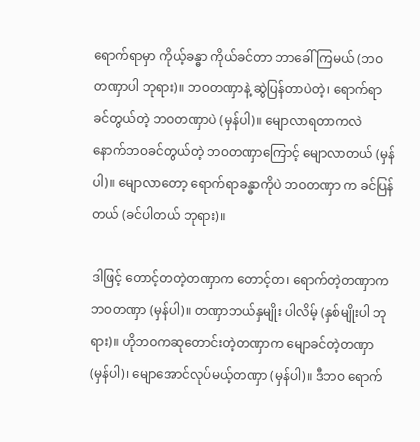ရောက်ရာမှာ ကိုယ့်ခန္ဓာ ကိုယ်ခင်တာ ဘာခေါ်ကြမယ် (ဘဝ တဏှာပါ ဘုရား)။ ဘဝတဏှာနဲ့ ဆွဲပြန်တာပဲတဲ့၊ ရောက်ရာခင်တွယ်တဲ့ ဘဝတဏှာပဲ (မှန်ပါ)။ မျောလာရတာကလဲ နောက်ဘဝခင်တွယ်တဲ့ ဘဝတဏှာကြောင့် မျောလာတယ် (မှန်ပါ)။ မျောလာတော့ ရောက်ရာခန္ဓာကိုပဲ ဘဝတဏှာ က ခင်ပြန်တယ် (ခင်ပါတယ် ဘုရား)။

ဒါဖြင့် တောင့်တတဲ့တဏှာက တောင့်တ၊ ရောက်တဲ့တဏှာက ဘဝတဏှာ (မှန်ပါ)။ တဏှာဘယ်နှမျိုး ပါလိမ့် (နှစ်မျိုးပါ ဘုရား)။ ဟိုဘဝကဆုတောင်းတဲ့တဏှာက မျောခင်တဲ့တဏှာ (မှန်ပါ)၊ မျောအောင်လုပ်မယ့်တဏှာ (မှန်ပါ)။ ဒီဘဝ ရောက်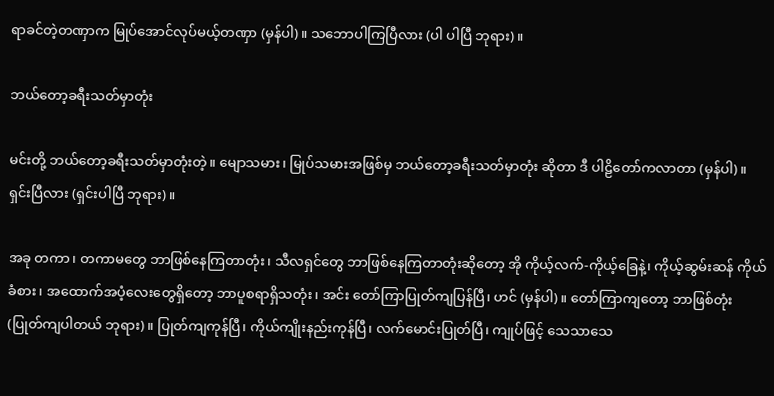ရာခင်တဲ့တဏှာက မြုပ်အောင်လုပ်မယ့်တဏှာ (မှန်ပါ)။ သဘောပါကြပြီလား (ပါ ပါပြီ ဘုရား)။

ဘယ်တော့ခရီးသတ်မှာတုံး

မင်းတို့ ဘယ်တော့ခရီးသတ်မှာတုံးတဲ့။ မျောသမား၊ မြုပ်သမားအဖြစ်မှ ဘယ်တော့ခရီးသတ်မှာတုံး ဆိုတာ ဒီ ပါဠိတော်ကလာတာ (မှန်ပါ)။ ရှင်းပြီလား (ရှင်းပါပြီ ဘုရား)။

အခု တကာ၊ တကာမတွေ ဘာဖြစ်နေကြတာတုံး၊ သီလရှင်တွေ ဘာဖြစ်နေကြတာတုံးဆိုတော့ အို ကိုယ့်လက်-ကိုယ့်ခြေနဲ့၊ ကိုယ့်ဆွမ်းဆန် ကိုယ်ခံစား၊ အထောက်အပံ့လေးတွေရှိတော့ ဘာပူစရာရှိသတုံး၊ အင်း တော်ကြာပြုတ်ကျပြန်ပြီ၊ ဟင် (မှန်ပါ)။ တော်ကြာကျတော့ ဘာဖြစ်တုံး (ပြုတ်ကျပါတယ် ဘုရား)။ ပြုတ်ကျကုန်ပြီ၊ ကိုယ်ကျိုးနည်းကုန်ပြီ၊ လက်မောင်းပြုတ်ပြီ၊ ကျုပ်ဖြင့် သေသာသေ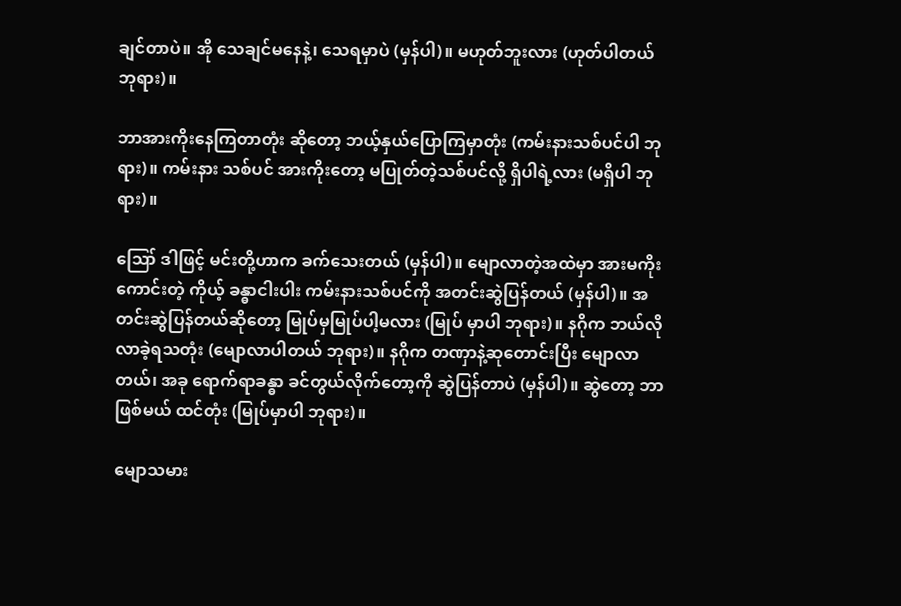ချင်တာပဲ။ အို သေချင်မနေနဲ့၊ သေရမှာပဲ (မှန်ပါ)။ မဟုတ်ဘူးလား (ဟုတ်ပါတယ် ဘုရား)။

ဘာအားကိုးနေကြတာတုံး ဆိုတော့ ဘယ့်နှယ်ပြောကြမှာတုံး (ကမ်းနားသစ်ပင်ပါ ဘုရား)။ ကမ်းနား သစ်ပင် အားကိုးတော့ မပြုတ်တဲ့သစ်ပင်လို့ ရှိပါရဲ့လား (မရှိပါ ဘုရား)။

ဪ ဒါဖြင့် မင်းတို့ဟာက ခက်သေးတယ် (မှန်ပါ)။ မျောလာတဲ့အထဲမှာ အားမကိုးကောင်းတဲ့ ကိုယ့် ခန္ဓာငါးပါး ကမ်းနားသစ်ပင်ကို အတင်းဆွဲပြန်တယ် (မှန်ပါ)။ အတင်းဆွဲပြန်တယ်ဆိုတော့ မြုပ်မှမြုပ်ပါ့မလား (မြုပ် မှာပါ ဘုရား)။ နဂိုက ဘယ်လိုလာခဲ့ရသတုံး (မျောလာပါတယ် ဘုရား)။ နဂိုက တဏှာနဲ့ဆုတောင်းပြီး မျောလာတယ်၊ အခု ရောက်ရာခန္ဓာ ခင်တွယ်လိုက်တော့ကို ဆွဲပြန်တာပဲ (မှန်ပါ)။ ဆွဲတော့ ဘာဖြစ်မယ် ထင်တုံး (မြုပ်မှာပါ ဘုရား)။

မျောသမား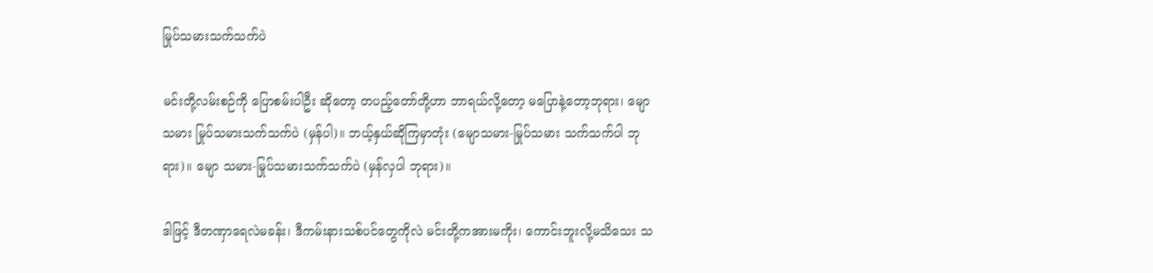မြုပ်သမားသက်သက်ပဲ

မင်းတို့လမ်းစဉ်ကို ပြောစမ်းပါဦး ဆိုတော့ တပည့်တော်တို့ဟာ ဘာရယ်လို့တော့ မပြောနဲ့တော့ဘုရား၊ မျော သမား မြုပ်သမားသက်သက်ပဲ (မှန်ပါ)။ ဘယ့်နှယ်ဆိုကြမှာတုံး (မျောသမား-မြုပ်သမား သက်သက်ပါ ဘုရား)။ မျော သမား-မြုပ်သမားသက်သက်ပဲ (မှန်လှပါ ဘုရား)။

ဒါဖြင့် ဒီတဏှာရေလဲမခန်း၊ ဒီကမ်းနားသစ်ပင်တွေကိုလဲ မင်းတို့ကအားမကိုး၊ ကောင်းဘူးလို့မသိသေး သ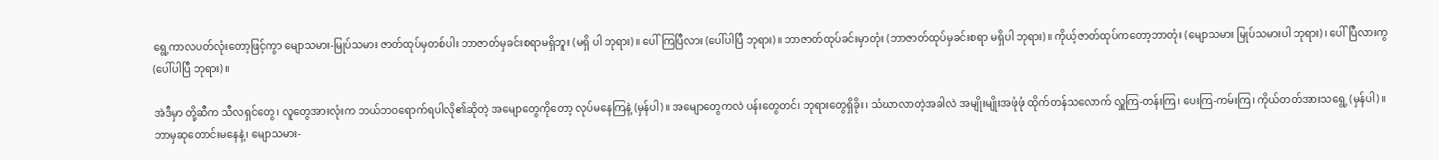ရွေ့ကာလပတ်လုံးတော့ဖြင့်ကွာ မျောသမား-မြုပ်သမား ဇာတ်ထုပ်မှတစ်ပါး ဘာဇာတ်မှခင်းစရာမရှိဘူး (မရှိ ပါ ဘုရား)။ ပေါ်ကြပြီလား (ပေါ်ပါပြီ ဘုရား)။ ဘာဇာတ်ထုပ်ခင်းမှာတုံး (ဘာဇာတ်ထုပ်မှခင်းစရာ မရှိပါ ဘုရား)။ ကိုယ့်ဇာတ်ထုပ်ကတော့ဘာတုံး (မျောသမား မြုပ်သမားပါ ဘုရား)၊ ပေါ်ပြီလားကွ (ပေါ်ပါပြီ ဘုရား)။

အဲဒီမှာ တို့ဆီက သီလရှင်တွေ၊ လူတွေအားလုံးက ဘယ်ဘဝရောက်ရပါလို၏ဆိုတဲ့ အမျောတွေကိုတော့ လုပ်မနေကြနဲ့ (မှန်ပါ)။ အမျောတွေကလဲ ပန်းတွေတင်၊ ဘုရားတွေရှိခိုး၊ သံဃာလာတဲ့အခါလဲ အမျိုးမျိုးအဖုံဖုံ ထိုက်တန်သလောက် လှူကြ-တန်းကြ၊ ပေးကြ-ကမ်းကြ၊ ကိုယ်တတ်အားသရွေ့ (မှန်ပါ)။ ဘာမှဆုတောင်းမနေနဲ့၊ မျောသမား-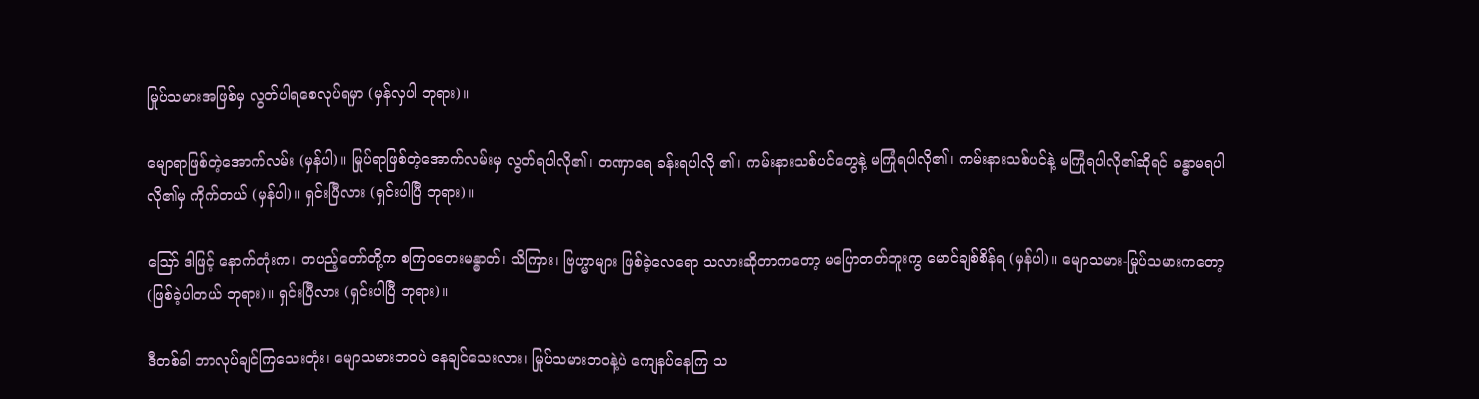မြုပ်သမားအဖြစ်မှ လွတ်ပါရစေလုပ်ရမှာ (မှန်လှပါ ဘုရား)။

မျောရာဖြစ်တဲ့အောက်လမ်း (မှန်ပါ)။ မြုပ်ရာဖြစ်တဲ့အောက်လမ်းမှ လွတ်ရပါလို၏၊ တဏှာရေ ခန်းရပါလို ၏၊ ကမ်းနားသစ်ပင်တွေနဲ့ မကြုံရပါလို၏၊ ကမ်းနားသစ်ပင်နဲ့ မကြုံရပါလို၏ဆိုရင် ခန္ဓာမရပါလို၏မှ ကိုက်တယ် (မှန်ပါ)။ ရှင်းပြီလား (ရှင်းပါပြီ ဘုရား)။

ဪ ဒါဖြင့် နောက်တုံးက၊ တပည့်တော်တို့က စကြဝတေးမန္ဓာတ်၊ သိကြား၊ ဗြဟ္မာများ ဖြစ်ခဲ့လေရော သလားဆိုတာကတော့ မပြောတတ်ဘူးကွ မောင်ချစ်စိန်ရ (မှန်ပါ)။ မျောသမား-မြုပ်သမားကတော့ (ဖြစ်ခဲ့ပါတယ် ဘုရား)။ ရှင်းပြီလား (ရှင်းပါပြီ ဘုရား)။

ဒီတစ်ခါ ဘာလုပ်ချင်ကြသေးတုံး၊ မျောသမားဘဝပဲ နေချင်သေးလား၊ မြုပ်သမားဘဝနဲ့ပဲ ကျေနပ်နေကြ သ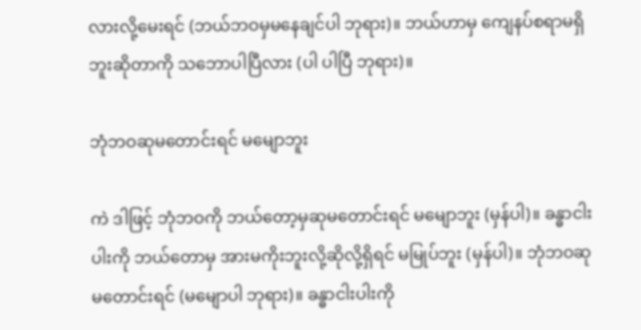လားလို့မေးရင် (ဘယ်ဘဝမှမနေချင်ပါ ဘုရား)။ ဘယ်ဟာမှ ကျေနပ်စရာမရှိဘူးဆိုတာကို သဘောပါပြီလား (ပါ ပါပြီ ဘုရား)။

ဘုံဘဝဆုမတောင်းရင် မမျောဘူး

ကဲ ဒါဖြင့် ဘုံဘဝကို ဘယ်တော့မှဆုမတောင်းရင် မမျောဘူး (မှန်ပါ)။ ခန္ဓာငါးပါးကို ဘယ်တောမှ အားမကိုးဘူးလို့ဆိုလို့ရှိရင် မမြုပ်ဘူး (မှန်ပါ)။ ဘုံဘဝဆုမတောင်းရင် (မမျောပါ ဘုရား)။ ခန္ဓာငါးပါးကို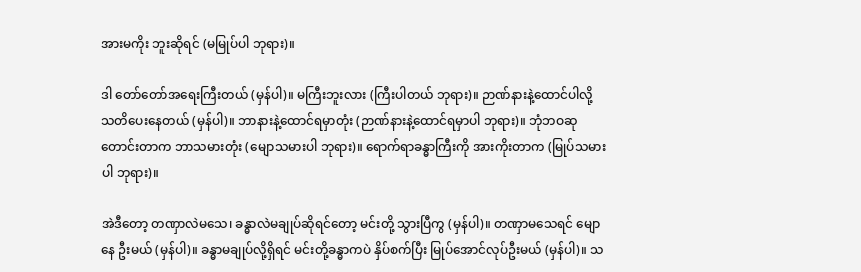အားမကိုး ဘူးဆိုရင် (မမြုပ်ပါ ဘုရား)။

ဒါ တော်တော်အရေးကြီးတယ် (မှန်ပါ)။ မကြီးဘူးလား (ကြီးပါတယ် ဘုရား)။ ဉာဏ်နားနဲ့ထောင်ပါလို့ သတိပေးနေတယ် (မှန်ပါ)။ ဘာနားနဲ့ထောင်ရမှာတုံး (ဉာဏ်နားနဲ့ထောင်ရမှာပါ ဘုရား)။ ဘုံဘဝဆုတောင်းတာက ဘာသမားတုံး (မျောသမားပါ ဘုရား)။ ရောက်ရာခန္ဓာကြီးကို အားကိုးတာက (မြုပ်သမားပါ ဘုရား)။

အဲဒီတော့ တဏှာလဲမသေ၊ ခန္ဓာလဲမချုပ်ဆိုရင်တော့ မင်းတို့ သွားပြီကွ (မှန်ပါ)။ တဏှာမသေရင် မျောနေ ဦးမယ် (မှန်ပါ)။ ခန္ဓာမချုပ်လို့ရှိရင် မင်းတို့ခန္ဓာကပဲ နှိပ်စက်ပြီး မြုပ်အောင်လုပ်ဦးမယ် (မှန်ပါ)။ သ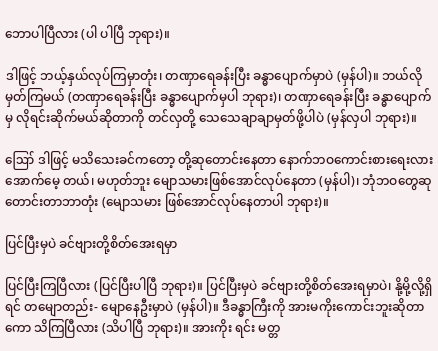ဘောပါပြီလား (ပါ ပါပြီ ဘုရား)။

ဒါဖြင့် ဘယ့်နှယ်လုပ်ကြမှာတုံး၊ တဏှာရေခန်းပြီး ခန္ဓာပျောက်မှာပဲ (မှန်ပါ)။ ဘယ်လို မှတ်ကြမယ် (တဏှာရေခန်းပြီး ခန္ဓာပျောက်မှပါ ဘုရား)၊ တဏှာရေခန်းပြီး ခန္ဓာပျောက်မှ လိုရင်းဆိုက်မယ်ဆိုတာကို တင်လှတို့ သေသေချာချာမှတ်ဖို့ပါပဲ (မှန်လှပါ ဘုရား)။

ဪ ဒါဖြင့် မသိသေးခင်ကတော့ တို့ဆုတောင်းနေတာ နောက်ဘဝကောင်းစားရေးလား အောက်မေ့ တယ်၊ မဟုတ်ဘူး မျောသမားဖြစ်အောင်လုပ်နေတာ (မှန်ပါ)၊ ဘုံဘဝတွေဆုတောင်းတာဘာတုံး (မျောသမား ဖြစ်အောင်လုပ်နေတာပါ ဘုရား)။

ပြင်ပြီးမှပဲ ခင်ဗျားတို့စိတ်အေးရမှာ

ပြင်ပြီးကြပြီလား (ပြင်ပြီးပါပြီ ဘုရား)။ ပြင်ပြီးမှပဲ ခင်ဗျားတို့စိတ်အေးရမှာပဲ၊ နို့မို့လို့ရှိရင် တမျောတည်း- မျောနေဦးမှာပဲ (မှန်ပါ)။ ဒီခန္ဓာကြီးကို အားမကိုးကောင်းဘူးဆိုတာကော သိကြပြီလား (သိပါပြီ ဘုရား)။ အားကိုး ရင်း မတ္တ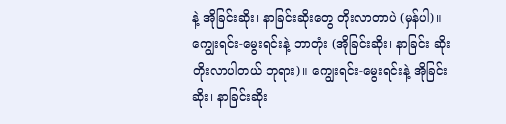နဲ့ အိုခြင်းဆိုး၊ နာခြင်းဆိုးတွေ တိုးလာတာပဲ (မှန်ပါ)။ ကျွေးရင်း-မွေးရင်းနဲ့ ဘာတုံး (အိုခြင်းဆိုး၊ နာခြင်း ဆိုး တိုးလာပါတယ် ဘုရား)။ ကျွေးရင်း-မွေးရင်းနဲ့ အိုခြင်းဆိုး၊ နာခြင်းဆိုး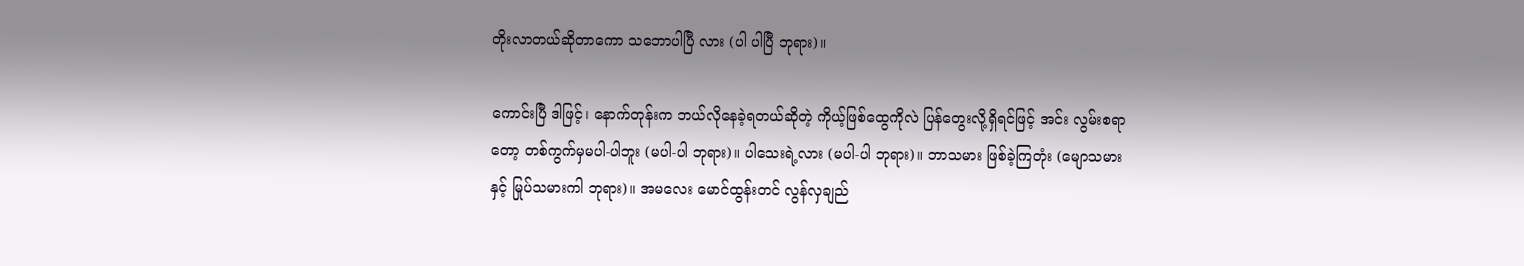တိုးလာတယ်ဆိုတာကော သဘောပါပြီ လား (ပါ ပါပြီ ဘုရား)။

ကောင်းပြီ ဒါဖြင့်၊ နောက်တုန်းက ဘယ်လိုနေခဲ့ရတယ်ဆိုတဲ့ ကိုယ့်ဖြစ်ထွေကိုလဲ ပြန်တွေးလို့ရှိရင်ဖြင့် အင်း လွမ်းစရာတော့ တစ်ကွက်မှမပါ-ပါဘူး (မပါ-ပါ ဘုရား)။ ပါသေးရဲ့လား (မပါ-ပါ ဘုရား)။ ဘာသမား ဖြစ်ခဲ့ကြတုံး (မျောသမားနှင့် မြုပ်သမားကါ ဘုရား)။ အမလေး မောင်ထွန်းတင် လွန်လှချည်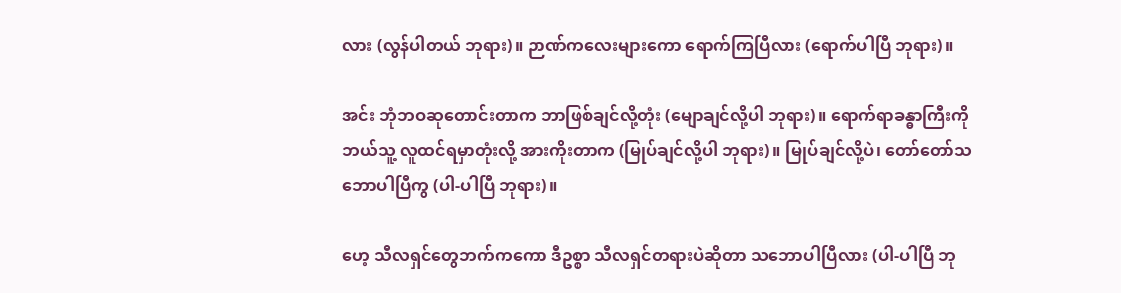လား (လွန်ပါတယ် ဘုရား)။ ဉာဏ်ကလေးများကော ရောက်ကြပြီလား (ရောက်ပါပြီ ဘုရား)။

အင်း ဘုံဘဝဆုတောင်းတာက ဘာဖြစ်ချင်လို့တုံး (မျောချင်လို့ပါ ဘုရား)။ ရောက်ရာခန္ဓာကြီးကို ဘယ်သူ့ လူထင်ရမှာတုံးလို့ အားကိုးတာက (မြုပ်ချင်လို့ပါ ဘုရား)။ မြုပ်ချင်လို့ပဲ၊ တော်တော်သဘောပါပြီကွ (ပါ-ပါပြီ ဘုရား)။

ဟေ့ သီလရှင်တွေဘက်ကကော ဒီဥစ္စာ သီလရှင်တရားပဲဆိုတာ သဘောပါပြီလား (ပါ-ပါပြီ ဘု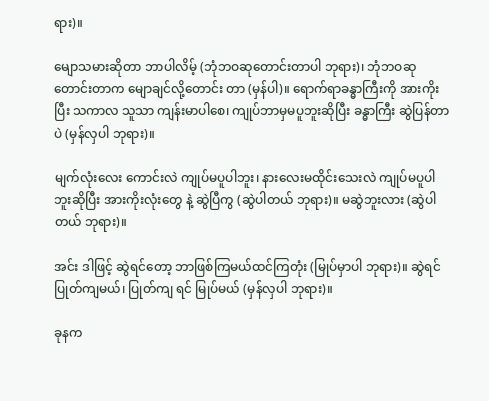ရား)။

မျောသမားဆိုတာ ဘာပါလိမ့် (ဘုံဘဝဆုတောင်းတာပါ ဘုရား)၊ ဘုံဘဝဆုတောင်းတာက မျောချင်လို့တောင်း တာ (မှန်ပါ)။ ရောက်ရာခန္ဓာကြီးကို အားကိုးပြီး သကာလ သူသာ ကျန်းမာပါစေ၊ ကျုပ်ဘာမှမပူဘူးဆိုပြီး ခန္ဓာကြီး ဆွဲပြန်တာပဲ (မှန်လှပါ ဘုရား)။

မျက်လုံးလေး ကောင်းလဲ ကျုပ်မပူပါဘူး၊ နားလေးမထိုင်းသေးလဲ ကျုပ်မပူပါဘူးဆိုပြီး အားကိုးလုံးတွေ နဲ့ ဆွဲပြီကွ (ဆွဲပါတယ် ဘုရား)။ မဆွဲဘူးလား (ဆွဲပါတယ် ဘုရား)။

အင်း ဒါဖြင့် ဆွဲရင်တော့ ဘာဖြစ်ကြမယ်ထင်ကြတုံး (မြုပ်မှာပါ ဘုရား)။ ဆွဲရင်ပြုတ်ကျမယ်၊ ပြုတ်ကျ ရင် မြုပ်မယ် (မှန်လှပါ ဘုရား)။

ခုနက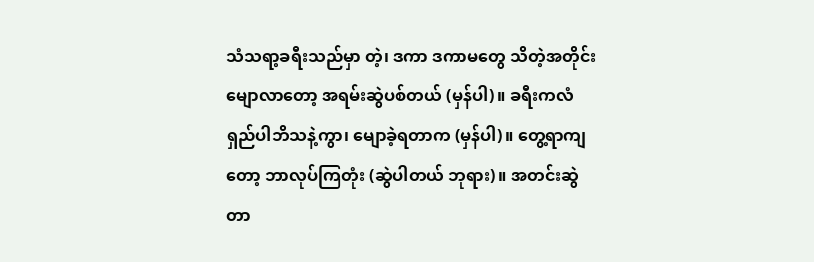သံသရာ့ခရီးသည်မှာ တဲ့၊ ဒကာ ဒကာမတွေ သိတဲ့အတိုင်း မျောလာတော့ အရမ်းဆွဲပစ်တယ် (မှန်ပါ)။ ခရီးကလံ ရှည်ပါဘိသနဲ့ကွာ၊ မျောခဲ့ရတာက (မှန်ပါ)။ တွေ့ရာကျတော့ ဘာလုပ်ကြတုံး (ဆွဲပါတယ် ဘုရား)။ အတင်းဆွဲတာ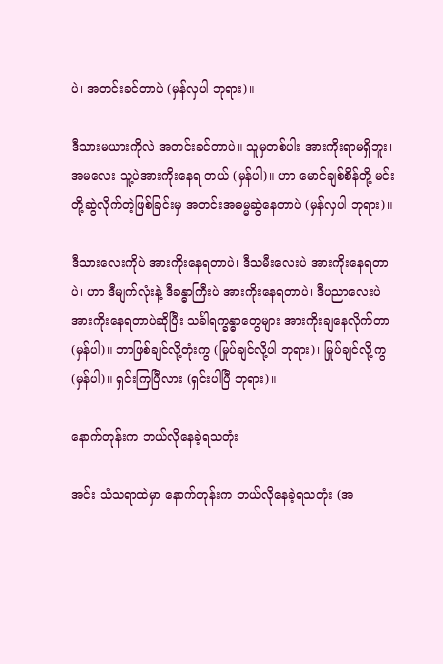ပဲ၊ အတင်းခင်တာပဲ (မှန်လှပါ ဘုရား)။

ဒီသားမယားကိုလဲ အတင်းခင်တာပဲ။ သူမှတစ်ပါး အားကိုးရာမရှိဘူး၊ အမလေး သူ့ပဲအားကိုးနေရ တယ် (မှန်ပါ)။ ဟာ မောင်ချစ်စိန်တို့ မင်းတို့ဆွဲလိုက်တဲ့ဖြစ်ခြင်းမှ အတင်းအဓမ္မဆွဲနေတာပဲ (မှန်လှပါ ဘုရား)။

ဒီသားလေးကိုပဲ အားကိုးနေရတာပဲ၊ ဒီသမီးလေးပဲ အားကိုးနေရတာပဲ၊ ဟာ ဒီမျက်လုံးနဲ့ ဒီခန္ဓာကြီးပဲ အားကိုးနေရတာပဲ၊ ဒီပညာလေးပဲ အားကိုးနေရတာပဲဆိုပြီး သင်္ခါရက္ခန္ဓာတွေများ အားကိုးချနေလိုက်တာ (မှန်ပါ)။ ဘာဖြစ်ချင်လို့တုံးကွ (မြုပ်ချင်လို့ပါ ဘုရား)၊ မြုပ်ချင်လို့ကွ (မှန်ပါ)။ ရှင်းကြပြီလား (ရှင်းပါပြီ ဘုရား)။

နောက်တုန်းက ဘယ်လိုနေခဲ့ရသတုံး

အင်း သံသရာထဲမှာ နောက်တုန်းက ဘယ်လိုနေခဲ့ရသတုံး (အ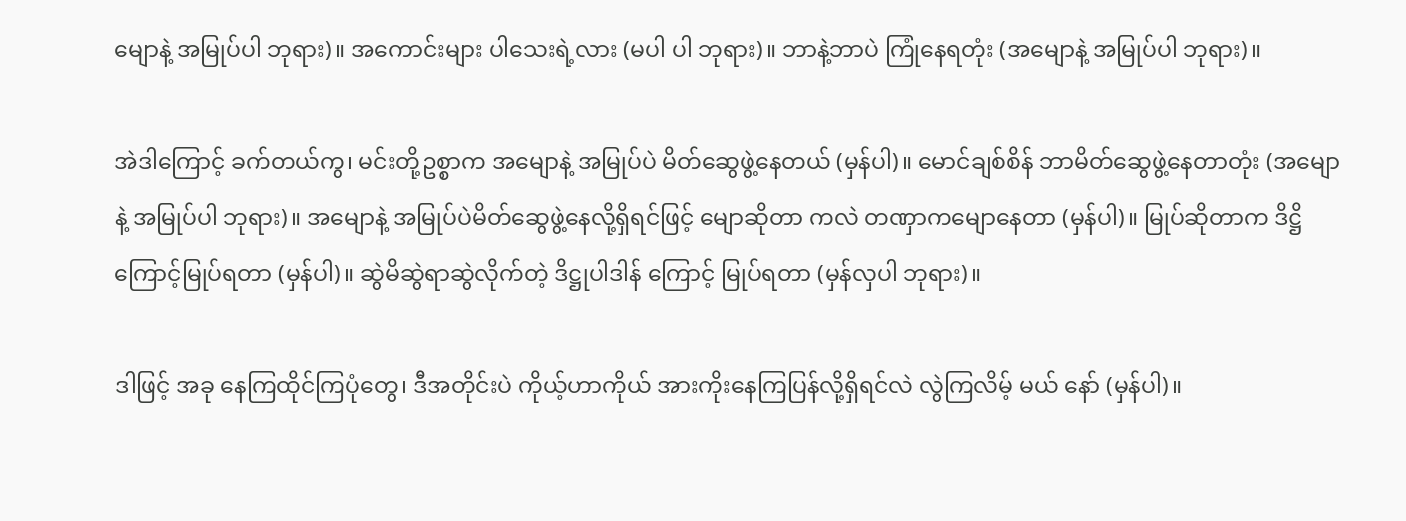မျောနဲ့ အမြုပ်ပါ ဘုရား)။ အကောင်းများ ပါသေးရဲ့လား (မပါ ပါ ဘုရား)။ ဘာနဲ့ဘာပဲ ကြုံနေရတုံး (အမျောနဲ့ အမြုပ်ပါ ဘုရား)။

အဲဒါကြောင့် ခက်တယ်ကွ၊ မင်းတို့ဥစ္စာက အမျောနဲ့ အမြုပ်ပဲ မိတ်ဆွေဖွဲ့နေတယ် (မှန်ပါ)။ မောင်ချစ်စိန် ဘာမိတ်ဆွေဖွဲ့နေတာတုံး (အမျောနဲ့ အမြုပ်ပါ ဘုရား)။ အမျောနဲ့ အမြုပ်ပဲမိတ်ဆွေဖွဲ့နေလို့ရှိရင်ဖြင့် မျောဆိုတာ ကလဲ တဏှာကမျောနေတာ (မှန်ပါ)။ မြုပ်ဆိုတာက ဒိဋ္ဌိကြောင့်မြုပ်ရတာ (မှန်ပါ)။ ဆွဲမိဆွဲရာဆွဲလိုက်တဲ့ ဒိဋ္ဌုပါဒါန် ကြောင့် မြုပ်ရတာ (မှန်လှပါ ဘုရား)။

ဒါဖြင့် အခု နေကြထိုင်ကြပုံတွေ၊ ဒီအတိုင်းပဲ ကိုယ့်ဟာကိုယ် အားကိုးနေကြပြန်လို့ရှိရင်လဲ လွဲကြလိမ့် မယ် နော် (မှန်ပါ)။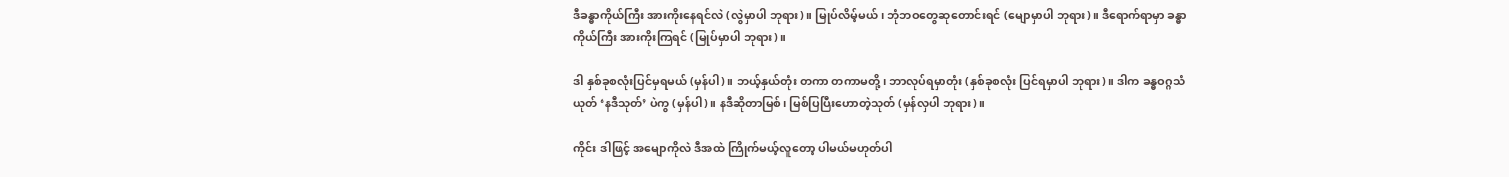ဒီခန္ဓာကိုယ်ကြီး အားကိုးနေရင်လဲ (လွဲမှာပါ ဘုရား)။ မြုပ်လိမ့်မယ်၊ ဘုံဘဝတွေဆုတောင်းရင် (မျောမှာပါ ဘုရား)။ ဒီရောက်ရာမှာ ခန္ဓာကိုယ်ကြီး အားကိုးကြရင် (မြုပ်မှာပါ ဘုရား)။

ဒါ နှစ်ခုစလုံးပြင်မှရမယ် (မှန်ပါ)။ ဘယ့်နှယ်တုံး တကာ တကာမတို့၊ ဘာလုပ်ရမှာတုံး (နှစ်ခုစလုံး ပြင်ရမှာပါ ဘုရား)။ ဒါက ခန္ဓဝဂ္ဂသံယုတ် ‘နဒီသုတ်’ ပဲကွ (မှန်ပါ)။ နဒီဆိုတာမြစ်၊ မြစ်ပြပြီးဟောတဲ့သုတ် (မှန်လှပါ ဘုရား)။

ကိုင်း ဒါဖြင့် အမျောကိုလဲ ဒီအထဲ ကြိုက်မယ့်လူတော့ ပါမယ်မဟုတ်ပါ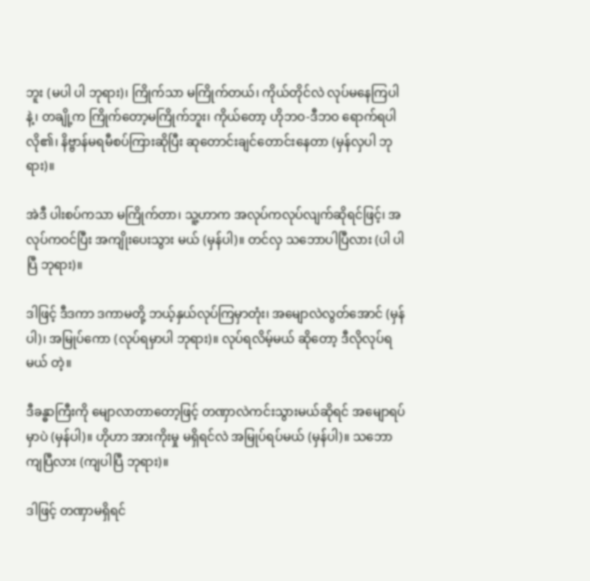ဘူး (မပါ ပါ ဘုရား)၊ ကြိုက်သာ မကြိုက်တယ်၊ ကိုယ်တိုင်လဲ လုပ်မနေကြပါနဲ့၊ တချို့က ကြိုက်တော့မကြိုက်ဘူး၊ ကိုယ်တော့ ဟိုဘဝ-ဒီဘဝ ရောက်ရပါလို၏၊ နိဗ္ဗာန်မရမီစပ်ကြားဆိုပြီး ဆုတောင်းချင်တောင်းနေတာ (မှန်လှပါ ဘုရား)။

အဲဒီ ပါးစပ်ကသာ မကြိုက်တာ၊ သူ့ဟာက အလုပ်ကလုပ်လျက်ဆိုရင်ဖြင့်၊ အလုပ်ကဝင်ပြီး အကျိုးပေးသွား မယ် (မှန်ပါ)။ တင်လှ သဘောပါပြီလား (ပါ ပါပြီ ဘုရား)။

ဒါဖြင့် ဒီဒကာ ဒကာမတို့ ဘယ့်နှယ်လုပ်ကြမှာတုံး၊ အမျောလဲလွတ်အောင် (မှန်ပါ)၊ အမြုပ်ကော (လုပ်ရမှာပါ ဘုရား)။ လုပ်ရလိမ့်မယ် ဆိုတော့ ဒီလိုလုပ်ရမယ် တဲ့။

ဒီခန္ဓာကြီးကို မျောလာတာတော့ဖြင့် တဏှာလဲကင်းသွားမယ်ဆိုရင် အမျောရပ်မှာပဲ (မှန်ပါ)။ ဟိုဟာ အားကိုးမှု မရှိရင်လဲ အမြုပ်ရပ်မယ် (မှန်ပါ)။ သဘောကျပြီလား (ကျပါပြီ ဘုရား)။

ဒါဖြင့် တဏှာမရှိရင်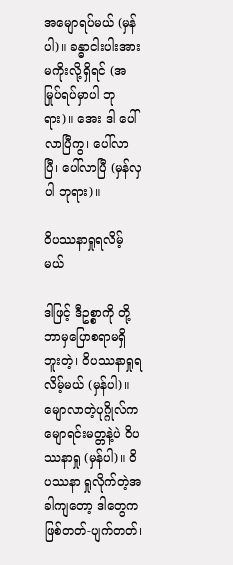အမျောရပ်မယ် (မှန်ပါ)။ ခန္ဓာငါးပါးအားမကိုးလို့ရှိရင် (အမြုပ်ရပ်မှာပါ ဘုရား)။ အေး ဒါ ပေါ်လာပြီကွ၊ ပေါ်လာပြီ၊ ပေါ်လာပြီ (မှန်လှပါ ဘုရား)။

ဝိပဿနာရှုရလိမ့်မယ်

ဒါဖြင့် ဒီဥစ္စာကို တို့ ဘာမှပြောစရာမရှိဘူးတဲ့၊ ဝိပဿနာရှုရလိမ့်မယ် (မှန်ပါ)။ မျောလာတဲ့ပုဂ္ဂိုလ်က မျောရင်းမတ္တနဲ့ပဲ ဝိပဿနာရှု (မှန်ပါ)။ ဝိပဿနာ ရှုလိုက်တဲ့အခါကျတော့ ဒါတွေက ဖြစ်တတ်-ပျက်တတ်၊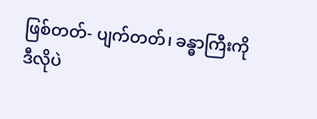ဖြစ်တတ်- ပျက်တတ်၊ ခန္ဓာကြီးကို ဒီလိုပဲ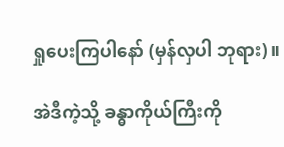ရှုပေးကြပါနော် (မှန်လှပါ ဘုရား)။

အဲဒီကဲ့သို့ ခန္ဓာကိုယ်ကြီးကို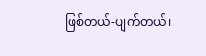ဖြစ်တယ်-ပျက်တယ်၊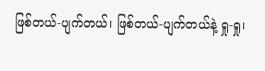ဖြစ်တယ်-ပျက်တယ်၊ ဖြစ်တယ်-ပျက်တယ်နဲ့ ရှု-ရှု၊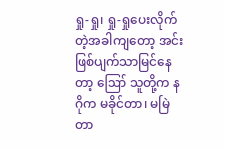ရှု-ရှု၊ ရှု-ရှုပေးလိုက်တဲ့အခါကျတော့ အင်း ဖြစ်ပျက်သာမြင်နေတာ့ ဪ သူတို့က နဂိုက မခိုင်တာ၊ မမြဲ တာ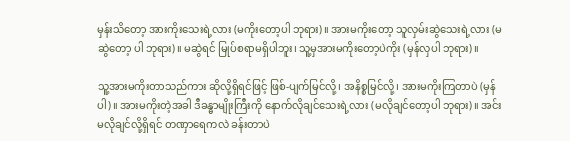မှန်းသိတော့ အားကိုးသေးရဲ့လား (မကိုးတော့ပါ ဘုရား)။ အားမကိုးတော့ သူလှမ်းဆွဲသေးရဲ့လား (မဆွဲတော့ ပါ ဘုရား)။ မဆွဲရင် မြုပ်စရာမရှိပါဘူး၊ သူ့မှအားမကိုးတော့ပဲကိုး (မှန်လှပါ ဘုရား)။

သူ့အားမကိုးတာသည်ကား ဆိုလို့ရှိရင်ဖြင့် ဖြစ်-ပျက်မြင်လို့၊ အနိစ္စမြင်လို့၊ အားမကိုးကြတာပဲ (မှန်ပါ)။ အားမကိုးတဲ့အခါ ဒီခန္ဓာမျိုးကြီးကို နောက်လိုချင်သေးရဲ့လား (မလိုချင်တော့ပါ ဘုရား)။ အင်း မလိုချင်လို့ရှိရင် တဏှာရေကလဲ ခန်းတာပဲ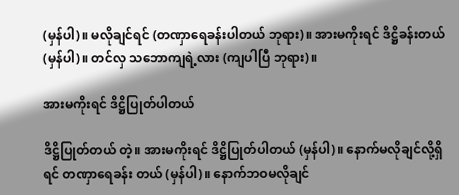(မှန်ပါ)။ မလိုချင်ရင် (တဏှာရေခန်းပါတယ် ဘုရား)။ အားမကိုးရင် ဒိဋ္ဌိခန်းတယ် (မှန်ပါ)။ တင်လှ သဘောကျရဲ့လား (ကျပါပြီ ဘုရား)။

အားမကိုးရင် ဒိဋ္ဌိပြုတ်ပါတယ်

ဒိဋ္ဌိပြုတ်တယ် တဲ့။ အားမကိုးရင် ဒိဋ္ဌိပြုတ်ပါတယ် (မှန်ပါ)။ နောက်မလိုချင်လို့ရှိရင် တဏှာရေခန်း တယ် (မှန်ပါ)။ နောက်ဘဝမလိုချင်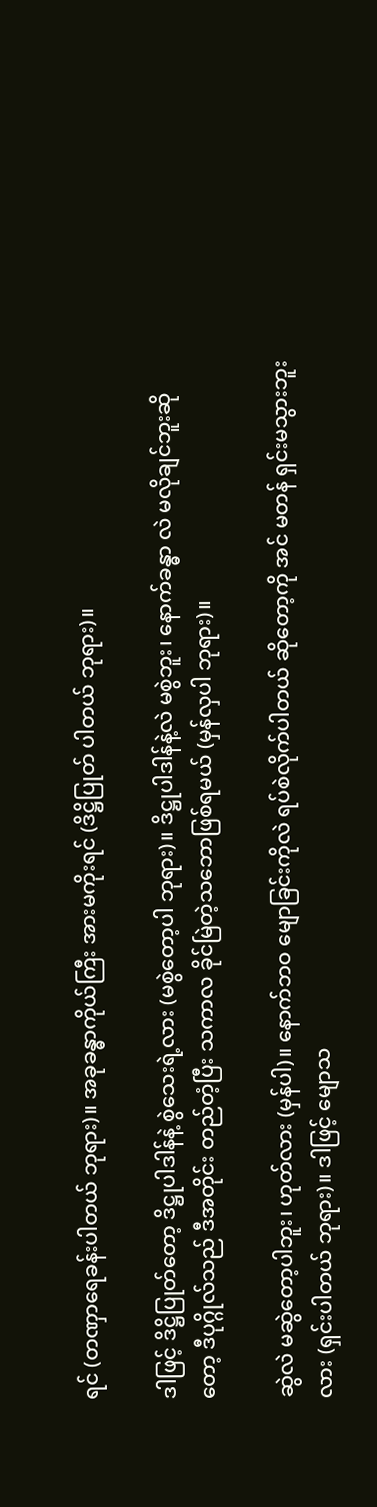ရင် (တဏှာရေခန်းပါတယ် ဘုရား)။ အခုခန္ဓာကိုယ်ကြီး အားမကိုးရင် (ဒိဋ္ဌိပြုတ် ပါတယ် ဘုရား)။

ဒါဖြင့် ဒိဋ္ဌိပြုတ်တော့ ဒိဋ္ဌုပါဒါန်နဲ့ စွဲသေးရဲ့လား (မစွဲတော့ပါ ဘုရား)။ ဒိဋ္ဌုပါဒါန်နဲ့လဲ မစွဲဘူး၊ နောက်ခန္ဓာ လဲ မလိုချင်ဘူးဆိုတော့ ဒီပုဂ္ဂိုလ်သည် ဒီအတိုင်း တည်တံ့ပြီး သကာလ ခိုင်မြဲတဲ့သဘောဖြစ်ရမယ် (မှန်လှပါ ဘုရား)။

ဆွဲလဲ မဆွဲတော့ပါဘူး၊ ဟုတ်လား (မှန်ပါ)။ နောက်ဘဝ မျောခြင်းကိုလဲ ရပ်စဲလိုက်ပါတယ် ဆိုတော့ကို အင် မတန် ရှင်းမသွားဘူးလား (ရှင်းပါတယ် ဘုရား)။ ဒါဖြင့် မျောသ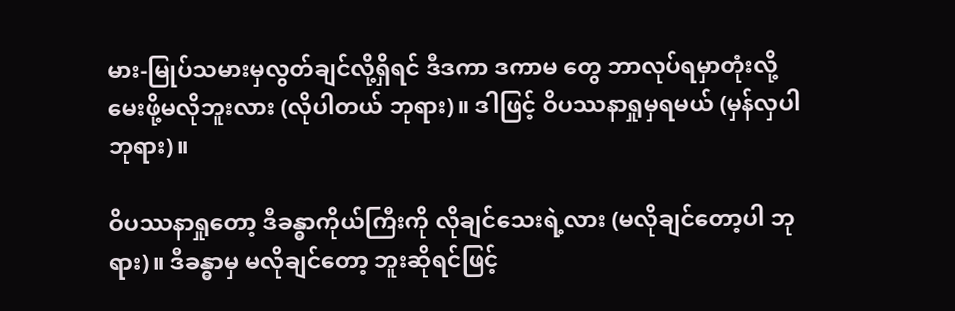မား-မြုပ်သမားမှလွတ်ချင်လို့ရှိရင် ဒီဒကာ ဒကာမ တွေ ဘာလုပ်ရမှာတုံးလို့ မေးဖို့မလိုဘူးလား (လိုပါတယ် ဘုရား)။ ဒါဖြင့် ဝိပဿနာရှုမှရမယ် (မှန်လှပါ ဘုရား)။

ဝိပဿနာရှုတော့ ဒီခန္ဓာကိုယ်ကြီးကို လိုချင်သေးရဲ့လား (မလိုချင်တော့ပါ ဘုရား)။ ဒီခန္ဓာမှ မလိုချင်တော့ ဘူးဆိုရင်ဖြင့်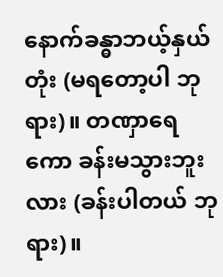နောက်ခန္ဓာဘယ့်နှယ်တုံး (မရတော့ပါ ဘုရား)။ တဏှာရေကော ခန်းမသွားဘူးလား (ခန်းပါတယ် ဘုရား)။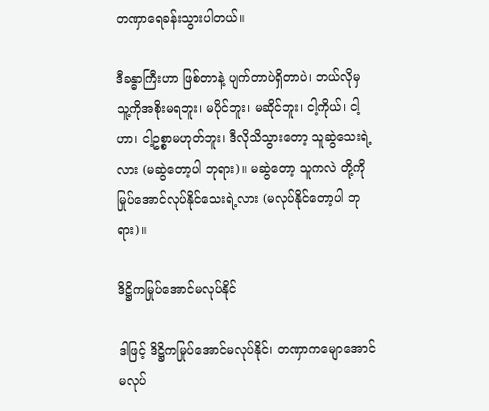တဏှာရေခန်းသွားပါတယ်။

ဒီခန္ဓာကြီးဟာ ဖြစ်တာနဲ့ ပျက်တာပဲရှိတာပဲ၊ ဘယ်လိုမှ သူ့ကိုအစိုးမရဘူး၊ မပိုင်ဘူး၊ မဆိုင်ဘူး၊ ငါ့ကိုယ်၊ ငါ့ဟာ၊ ငါ့ဥစ္စာမဟုတ်ဘူး၊ ဒီလိုသိသွားတော့ သူဆွဲသေးရဲ့လား (မဆွဲတော့ပါ ဘုရား)။ မဆွဲတော့ သူကလဲ တို့ကို မြုပ်အောင်လုပ်နိုင်သေးရဲ့လား (မလုပ်နိုင်တော့ပါ ဘုရား)။

ဒိဋ္ဌိကမြုပ်အောင်မလုပ်နိုင်

ဒါဖြင့် ဒိဋ္ဌိကမြုပ်အောင်မလုပ်နိုင်၊ တဏှာကမျောအောင်မလုပ်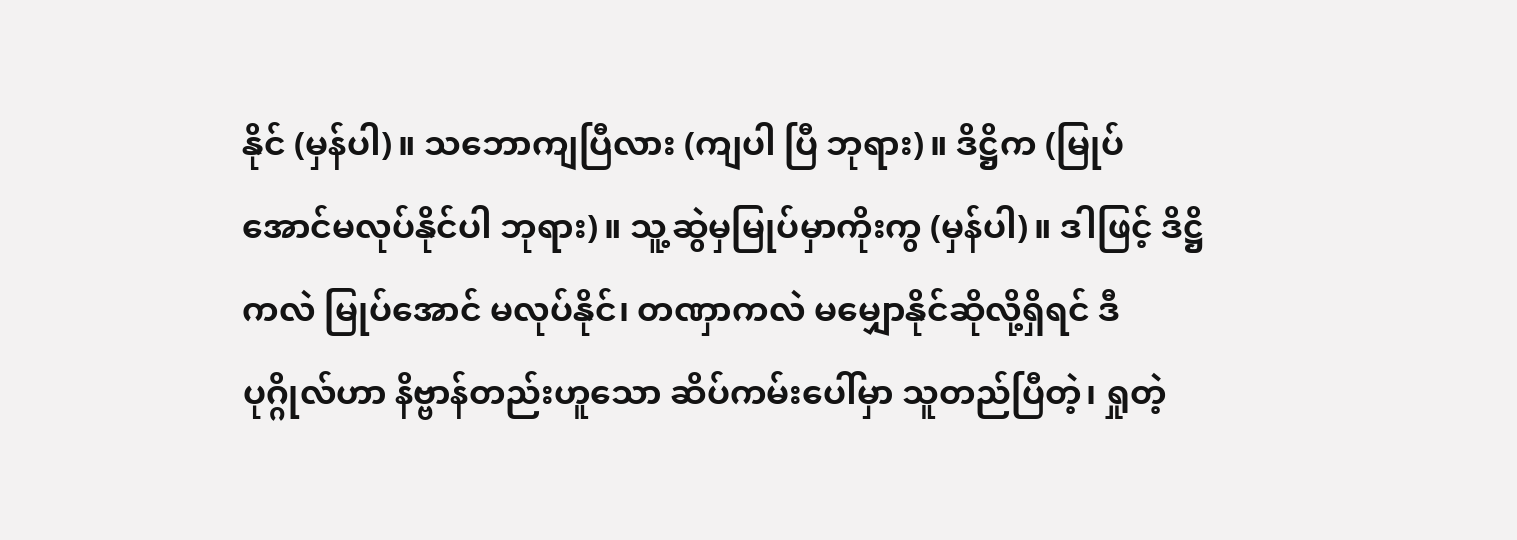နိုင် (မှန်ပါ)။ သဘောကျပြီလား (ကျပါ ပြီ ဘုရား)။ ဒိဋ္ဌိက (မြုပ်အောင်မလုပ်နိုင်ပါ ဘုရား)။ သူ့ဆွဲမှမြုပ်မှာကိုးကွ (မှန်ပါ)။ ဒါဖြင့် ဒိဋ္ဌိကလဲ မြုပ်အောင် မလုပ်နိုင်၊ တဏှာကလဲ မမျှောနိုင်ဆိုလို့ရှိရင် ဒီပုဂ္ဂိုလ်ဟာ နိဗ္ဗာန်တည်းဟူသော ဆိပ်ကမ်းပေါ်မှာ သူတည်ပြီတဲ့၊ ရှုတဲ့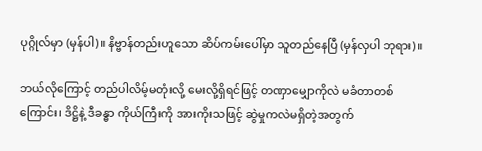ပုဂ္ဂိုလ်မှာ (မှန်ပါ)။ နိဗ္ဗာန်တည်းဟူသော ဆိပ်ကမ်းပေါ်မှာ သူတည်နေပြီ (မှန်လှပါ ဘုရား)။

ဘယ်လိုကြောင့် တည်ပါလိမ့်မတုံးလို့ မေးလို့ရှိရင်ဖြင့် တဏှာမျှောကိုလဲ မခံတာတစ်ကြောင်း၊ ဒိဋ္ဌိနဲ့ ဒီခန္ဓာ ကိုယ်ကြီးကို အားကိုးသဖြင့် ဆွဲမှုကလဲမရှိတဲ့အတွက်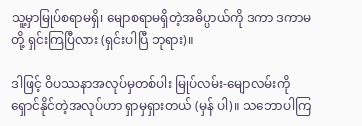သူ့မှာမြုပ်စရာမရှိ၊ မျောစရာမရှိတဲ့အဓိပ္ပာယ်ကို ဒကာ ဒကာမ တို့ ရှင်းကြပြီလား (ရှင်းပါပြီ ဘုရား)။

ဒါဖြင့် ဝိပဿနာအလုပ်မှတစ်ပါး မြုပ်လမ်း-မျောလမ်းကို ရှောင်နိုင်တဲ့အလုပ်ဟာ ရှာမှရှားတယ် (မှန် ပါ)။ သဘောပါကြ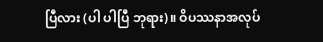ပြီလား (ပါ ပါပြီ ဘုရား)။ ဝိပဿနာအလုပ်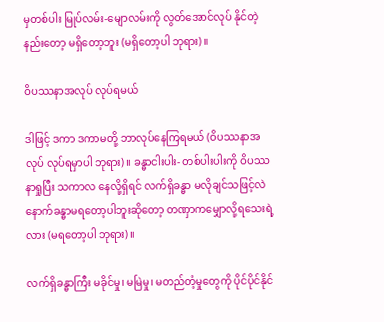မှတစ်ပါး မြုပ်လမ်း-မျောလမ်းကို လွတ်အောင်လုပ် နိုင်တဲ့နည်းတော့ မရှိတော့ဘူး (မရှိတော့ပါ ဘုရား)။

ဝိပဿနာအလုပ် လုပ်ရမယ်

ဒါဖြင့် ဒကာ ဒကာမတို့ ဘာလုပ်နေကြရမယ် (ဝိပဿနာအလုပ် လုပ်ရမှာပါ ဘုရား)။ ခန္ဓာငါးပါး- တစ်ပါးပါးကို ဝိပဿနာရှုပြီး သကာလ နေလို့ရှိရင် လက်ရှိခန္ဓာ မလိုချင်သဖြင့်လဲ နောက်ခန္ဓာမရတော့ပါဘူးဆိုတော့ တဏှာကမျှောလို့ရသေးရဲ့လား (မရတော့ပါ ဘုရား)။

လက်ရှိခန္ဓာကြီး မခိုင်မှု၊ မမြဲမှု၊ မတည်တံ့မှုတွေကို ပိုင်ပိုင်နိုင်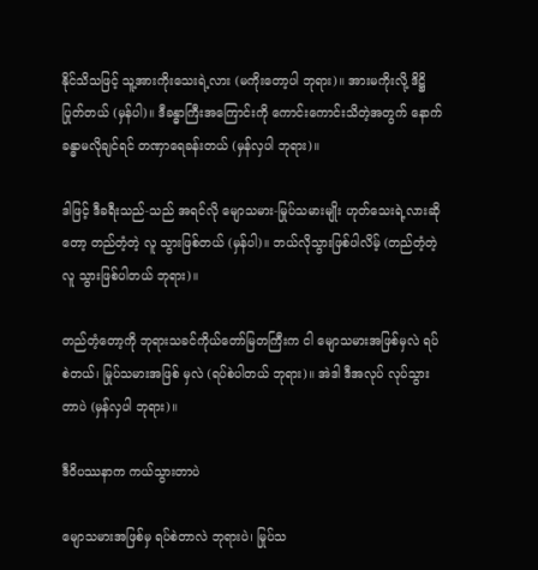နိုင်သိသဖြင့် သူ့အားကိုးသေးရဲ့လား (မကိုးတော့ပါ ဘုရား)။ အားမကိုးလို့ ဒိဋ္ဌိပြုတ်တယ် (မှန်ပါ)။ ဒီခန္ဓာကြီးအကြောင်းကို ကောင်းကောင်းသိတဲ့အတွက် နောက်ခန္ဓာမလိုချင်ရင် တဏှာရေခန်းတယ် (မှန်လှပါ ဘုရား)။

ဒါဖြင့် ဒီခရီးသည်-သည် အရင်လို မျောသမား-မြုပ်သမားမျိုး ဟုတ်သေးရဲ့လားဆိုတော့ တည်တံ့တဲ့ လူ သွားဖြစ်တယ် (မှန်ပါ)။ ဘယ်လိုသွားဖြစ်ပါလိမ့် (တည်တံ့တဲ့လူ သွားဖြစ်ပါတယ် ဘုရား)။

တည်တံ့တော့ကို ဘုရားသခင်ကိုယ်တော်မြတကြီးက ငါ မျောသမားအဖြစ်မှလဲ ရပ်စဲတယ်၊ မြုပ်သမားအဖြစ် မှလဲ (ရပ်စဲပါတယ် ဘုရား)။ အဲဒါ ဒီအလုပ် လုပ်သွားတာပဲ (မှန်လှပါ ဘုရား)။

ဒီဝိပဿနာက ကယ်သွားတာပဲ

မျောသမားအဖြစ်မှ ရပ်စဲတာလဲ ဘုရားပဲ၊ မြုပ်သ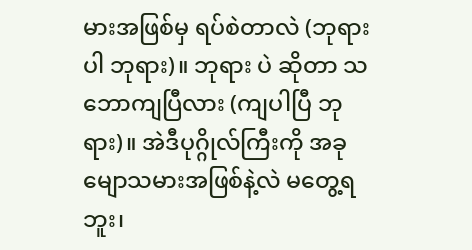မားအဖြစ်မှ ရပ်စဲတာလဲ (ဘုရားပါ ဘုရား)။ ဘုရား ပဲ ဆိုတာ သဘောကျပြီလား (ကျပါပြီ ဘုရား)။ အဲဒီပုဂ္ဂိုလ်ကြီးကို အခု မျောသမားအဖြစ်နဲ့လဲ မတွေ့ရဘူး၊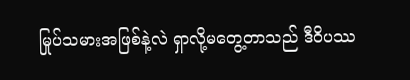မြုပ်သမားအဖြစ်နဲ့လဲ ရှာလို့မတွေ့တာသည် ဒီဝိပဿ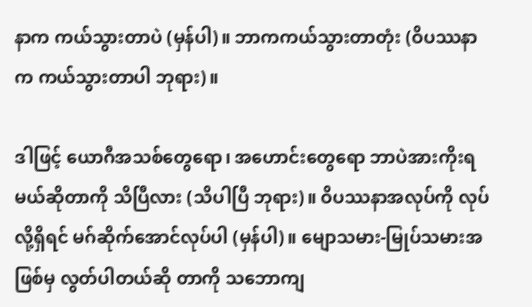နာက ကယ်သွားတာပဲ (မှန်ပါ)။ ဘာကကယ်သွားတာတုံး (ဝိပဿနာက ကယ်သွားတာပါ ဘုရား)။

ဒါဖြင့် ယောဂီအသစ်တွေရော၊ အဟောင်းတွေရော ဘာပဲအားကိုးရမယ်ဆိုတာကို သိပြီလား (သိပါပြီ ဘုရား)။ ဝိပဿနာအလုပ်ကို လုပ်လို့ရှိရင် မဂ်ဆိုက်အောင်လုပ်ပါ (မှန်ပါ)။ မျောသမား-မြုပ်သမားအဖြစ်မှ လွတ်ပါတယ်ဆို တာကို သဘောကျ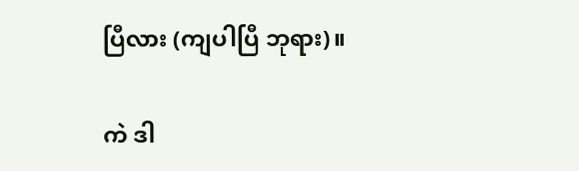ပြီလား (ကျပါပြီ ဘုရား)။

ကဲ ဒါ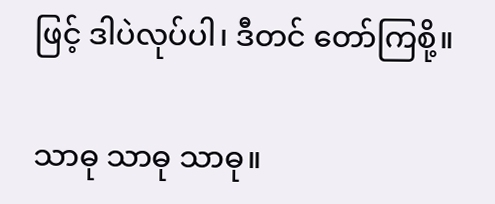ဖြင့် ဒါပဲလုပ်ပါ၊ ဒီတင် တော်ကြစို့။

သာဓု သာဓု သာဓု။